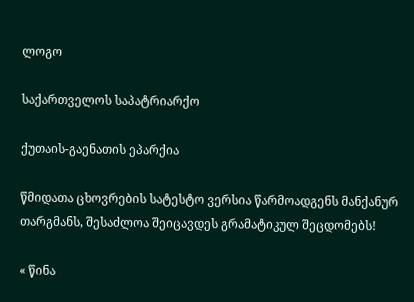ლოგო

საქართველოს საპატრიარქო

ქუთაის-გაენათის ეპარქია

წმიდათა ცხოვრების სატესტო ვერსია წარმოადგენს მანქანურ თარგმანს, შესაძლოა შეიცავდეს გრამატიკულ შეცდომებს!

« წინა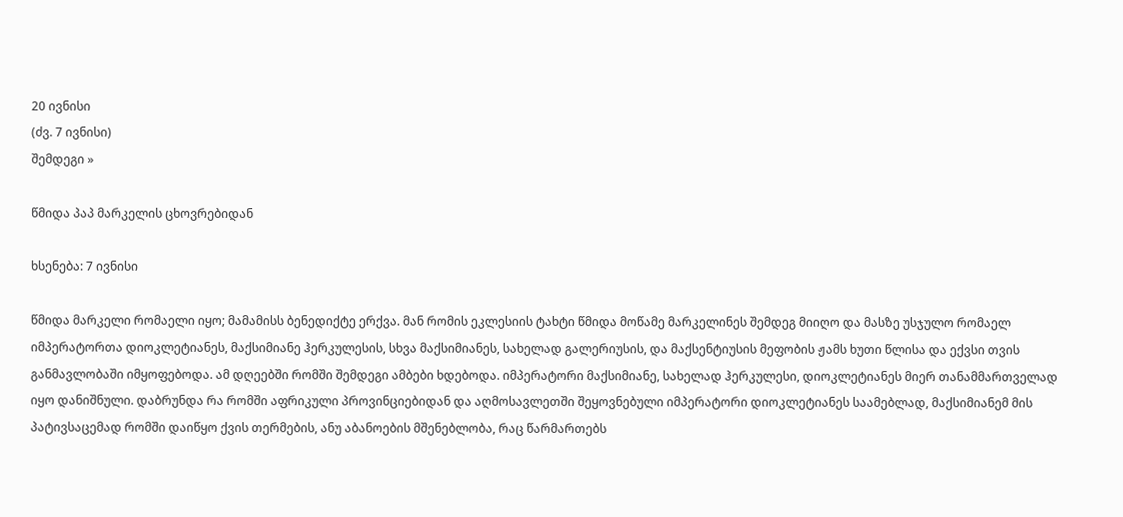20 ივნისი
(ძვ. 7 ივნისი)
შემდეგი »

წმიდა პაპ მარკელის ცხოვრებიდან

ხსენება: 7 ივნისი

წმიდა მარკელი რომაელი იყო; მამამისს ბენედიქტე ერქვა. მან რომის ეკლესიის ტახტი წმიდა მოწამე მარკელინეს შემდეგ მიიღო და მასზე უსჯულო რომაელ იმპერატორთა დიოკლეტიანეს, მაქსიმიანე ჰერკულესის, სხვა მაქსიმიანეს, სახელად გალერიუსის, და მაქსენტიუსის მეფობის ჟამს ხუთი წლისა და ექვსი თვის განმავლობაში იმყოფებოდა. ამ დღეებში რომში შემდეგი ამბები ხდებოდა. იმპერატორი მაქსიმიანე, სახელად ჰერკულესი, დიოკლეტიანეს მიერ თანამმართველად იყო დანიშნული. დაბრუნდა რა რომში აფრიკული პროვინციებიდან და აღმოსავლეთში შეყოვნებული იმპერატორი დიოკლეტიანეს საამებლად, მაქსიმიანემ მის პატივსაცემად რომში დაიწყო ქვის თერმების, ანუ აბანოების მშენებლობა, რაც წარმართებს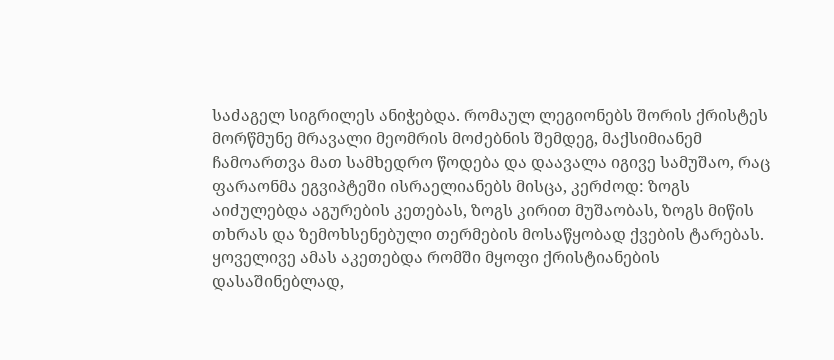საძაგელ სიგრილეს ანიჭებდა. რომაულ ლეგიონებს შორის ქრისტეს მორწმუნე მრავალი მეომრის მოძებნის შემდეგ, მაქსიმიანემ ჩამოართვა მათ სამხედრო წოდება და დაავალა იგივე სამუშაო, რაც ფარაონმა ეგვიპტეში ისრაელიანებს მისცა, კერძოდ: ზოგს აიძულებდა აგურების კეთებას, ზოგს კირით მუშაობას, ზოგს მიწის თხრას და ზემოხსენებული თერმების მოსაწყობად ქვების ტარებას. ყოველივე ამას აკეთებდა რომში მყოფი ქრისტიანების დასაშინებლად,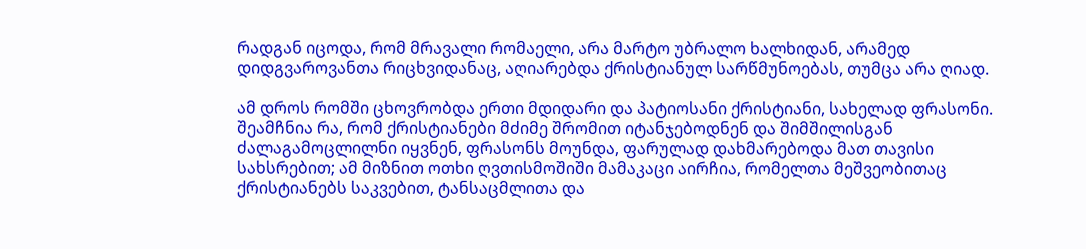რადგან იცოდა, რომ მრავალი რომაელი, არა მარტო უბრალო ხალხიდან, არამედ დიდგვაროვანთა რიცხვიდანაც, აღიარებდა ქრისტიანულ სარწმუნოებას, თუმცა არა ღიად.

ამ დროს რომში ცხოვრობდა ერთი მდიდარი და პატიოსანი ქრისტიანი, სახელად ფრასონი. შეამჩნია რა, რომ ქრისტიანები მძიმე შრომით იტანჯებოდნენ და შიმშილისგან ძალაგამოცლილნი იყვნენ, ფრასონს მოუნდა, ფარულად დახმარებოდა მათ თავისი სახსრებით; ამ მიზნით ოთხი ღვთისმოშიში მამაკაცი აირჩია, რომელთა მეშვეობითაც ქრისტიანებს საკვებით, ტანსაცმლითა და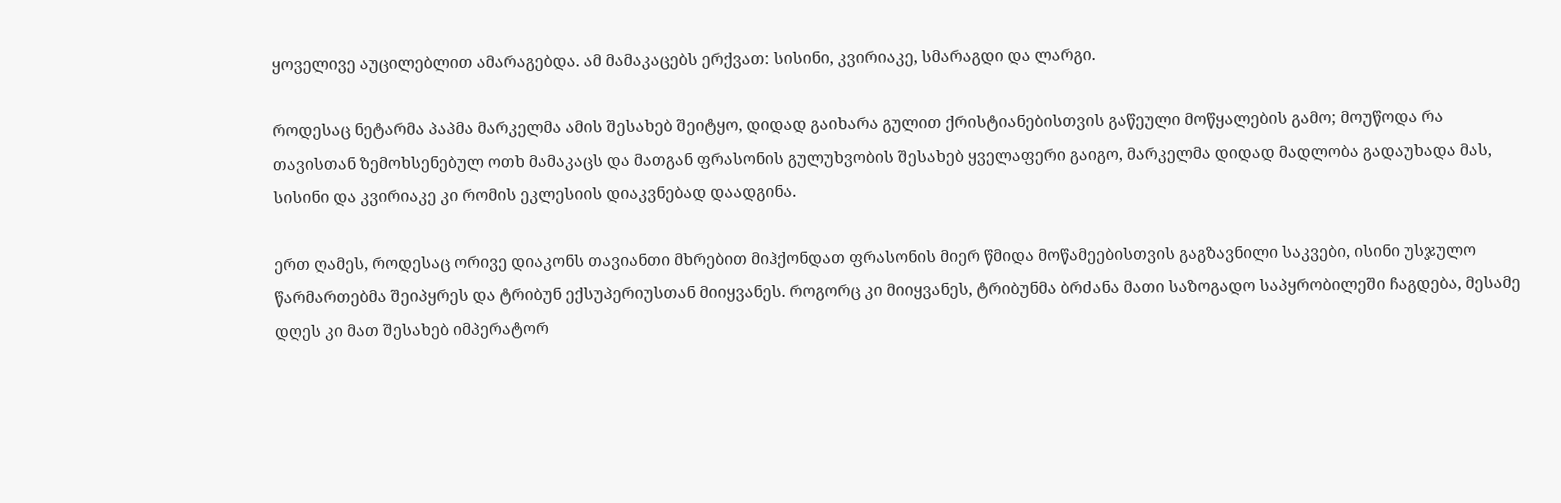ყოველივე აუცილებლით ამარაგებდა. ამ მამაკაცებს ერქვათ: სისინი, კვირიაკე, სმარაგდი და ლარგი.

როდესაც ნეტარმა პაპმა მარკელმა ამის შესახებ შეიტყო, დიდად გაიხარა გულით ქრისტიანებისთვის გაწეული მოწყალების გამო; მოუწოდა რა თავისთან ზემოხსენებულ ოთხ მამაკაცს და მათგან ფრასონის გულუხვობის შესახებ ყველაფერი გაიგო, მარკელმა დიდად მადლობა გადაუხადა მას, სისინი და კვირიაკე კი რომის ეკლესიის დიაკვნებად დაადგინა.

ერთ ღამეს, როდესაც ორივე დიაკონს თავიანთი მხრებით მიჰქონდათ ფრასონის მიერ წმიდა მოწამეებისთვის გაგზავნილი საკვები, ისინი უსჯულო წარმართებმა შეიპყრეს და ტრიბუნ ექსუპერიუსთან მიიყვანეს. როგორც კი მიიყვანეს, ტრიბუნმა ბრძანა მათი საზოგადო საპყრობილეში ჩაგდება, მესამე დღეს კი მათ შესახებ იმპერატორ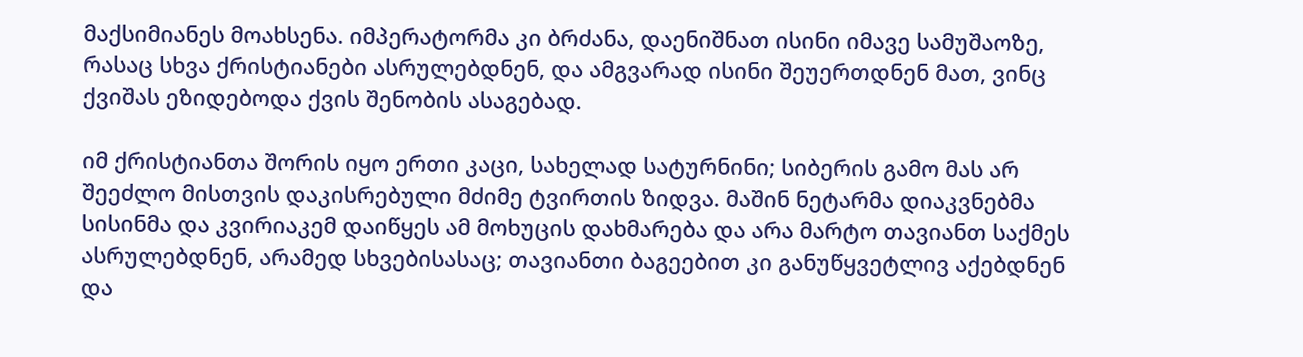მაქსიმიანეს მოახსენა. იმპერატორმა კი ბრძანა, დაენიშნათ ისინი იმავე სამუშაოზე, რასაც სხვა ქრისტიანები ასრულებდნენ, და ამგვარად ისინი შეუერთდნენ მათ, ვინც ქვიშას ეზიდებოდა ქვის შენობის ასაგებად.

იმ ქრისტიანთა შორის იყო ერთი კაცი, სახელად სატურნინი; სიბერის გამო მას არ შეეძლო მისთვის დაკისრებული მძიმე ტვირთის ზიდვა. მაშინ ნეტარმა დიაკვნებმა სისინმა და კვირიაკემ დაიწყეს ამ მოხუცის დახმარება და არა მარტო თავიანთ საქმეს ასრულებდნენ, არამედ სხვებისასაც; თავიანთი ბაგეებით კი განუწყვეტლივ აქებდნენ და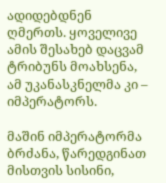ადიდებდნენ ღმერთს. ყოველივე ამის შესახებ დაცვამ ტრიბუნს მოახსენა, ამ უკანასკნელმა კი – იმპერატორს.

მაშინ იმპერატორმა ბრძანა, წარედგინათ მისთვის სისინი,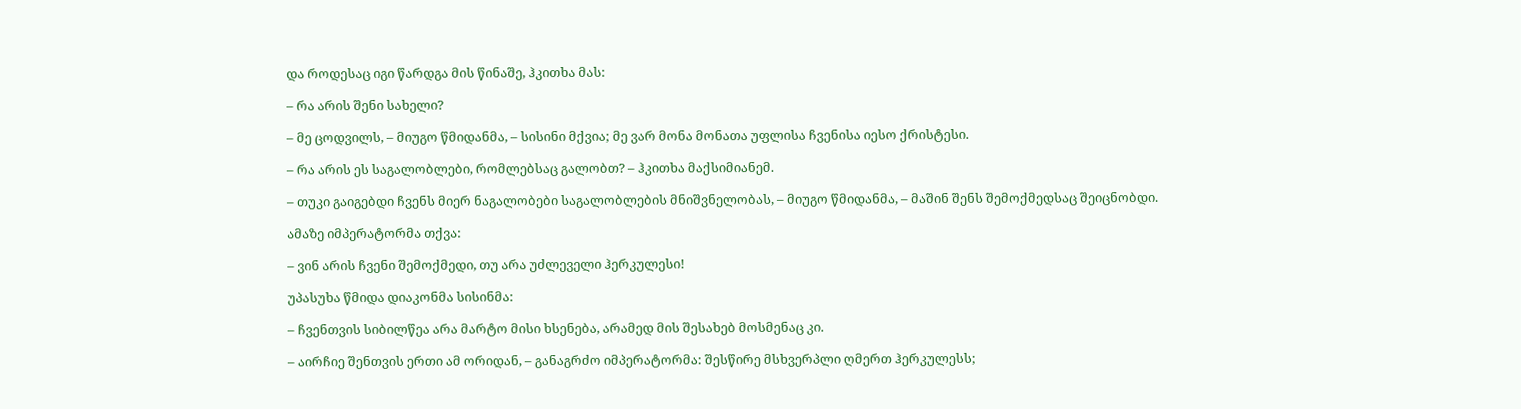და როდესაც იგი წარდგა მის წინაშე, ჰკითხა მას:

– რა არის შენი სახელი?

– მე ცოდვილს, – მიუგო წმიდანმა, – სისინი მქვია; მე ვარ მონა მონათა უფლისა ჩვენისა იესო ქრისტესი.

– რა არის ეს საგალობლები, რომლებსაც გალობთ? – ჰკითხა მაქსიმიანემ.

– თუკი გაიგებდი ჩვენს მიერ ნაგალობები საგალობლების მნიშვნელობას, – მიუგო წმიდანმა, – მაშინ შენს შემოქმედსაც შეიცნობდი.

ამაზე იმპერატორმა თქვა:

– ვინ არის ჩვენი შემოქმედი, თუ არა უძლეველი ჰერკულესი!

უპასუხა წმიდა დიაკონმა სისინმა:

– ჩვენთვის სიბილწეა არა მარტო მისი ხსენება, არამედ მის შესახებ მოსმენაც კი.

– აირჩიე შენთვის ერთი ამ ორიდან, – განაგრძო იმპერატორმა: შესწირე მსხვერპლი ღმერთ ჰერკულესს;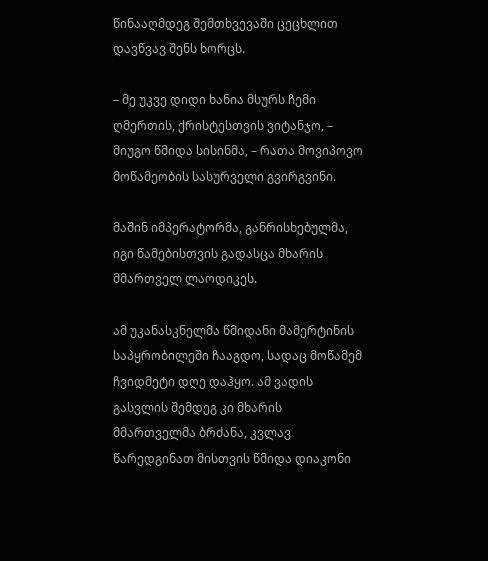წინააღმდეგ შემთხვევაში ცეცხლით დავწვავ შენს ხორცს.

– მე უკვე დიდი ხანია მსურს ჩემი ღმერთის, ქრისტესთვის ვიტანჯო, – მიუგო წმიდა სისინმა, – რათა მოვიპოვო მოწამეობის სასურველი გვირგვინი.

მაშინ იმპერატორმა, განრისხებულმა, იგი წამებისთვის გადასცა მხარის მმართველ ლაოდიკეს.

ამ უკანასკნელმა წმიდანი მამერტინის საპყრობილეში ჩააგდო, სადაც მოწამემ ჩვიდმეტი დღე დაჰყო. ამ ვადის გასვლის შემდეგ კი მხარის მმართველმა ბრძანა, კვლავ წარედგინათ მისთვის წმიდა დიაკონი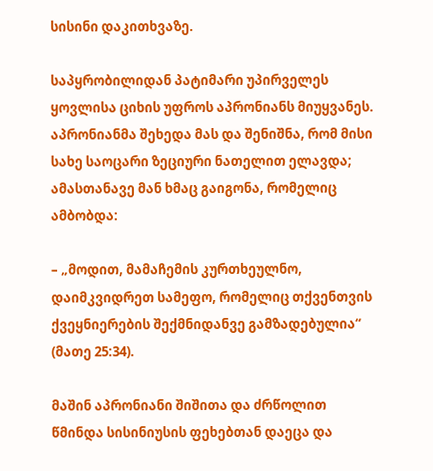სისინი დაკითხვაზე.

საპყრობილიდან პატიმარი უპირველეს ყოვლისა ციხის უფროს აპრონიანს მიუყვანეს. აპრონიანმა შეხედა მას და შენიშნა, რომ მისი სახე საოცარი ზეციური ნათელით ელავდა; ამასთანავე მან ხმაც გაიგონა, რომელიც ამბობდა:

– „მოდით, მამაჩემის კურთხეულნო, დაიმკვიდრეთ სამეფო, რომელიც თქვენთვის ქვეყნიერების შექმნიდანვე გამზადებულია“ (მათე 25:34).

მაშინ აპრონიანი შიშითა და ძრწოლით წმინდა სისინიუსის ფეხებთან დაეცა და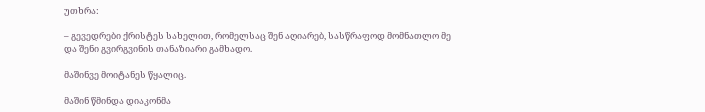უთხრა:

– გევედრები ქრისტეს სახელით, რომელსაც შენ აღიარებ, სასწრაფოდ მომნათლო მე და შენი გვირგვინის თანაზიარი გამხადო.

მაშინვე მოიტანეს წყალიც.

მაშინ წმინდა დიაკონმა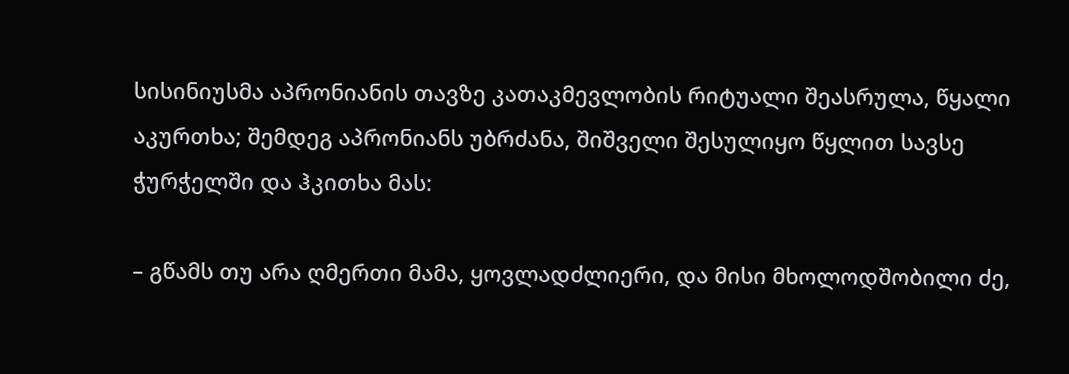სისინიუსმა აპრონიანის თავზე კათაკმევლობის რიტუალი შეასრულა, წყალი აკურთხა; შემდეგ აპრონიანს უბრძანა, შიშველი შესულიყო წყლით სავსე ჭურჭელში და ჰკითხა მას:

– გწამს თუ არა ღმერთი მამა, ყოვლადძლიერი, და მისი მხოლოდშობილი ძე,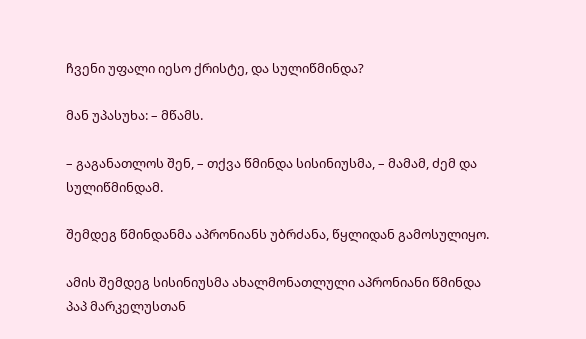ჩვენი უფალი იესო ქრისტე, და სულიწმინდა?

მან უპასუხა: – მწამს.

– გაგანათლოს შენ, – თქვა წმინდა სისინიუსმა, – მამამ, ძემ და სულიწმინდამ.

შემდეგ წმინდანმა აპრონიანს უბრძანა, წყლიდან გამოსულიყო.

ამის შემდეგ სისინიუსმა ახალმონათლული აპრონიანი წმინდა პაპ მარკელუსთან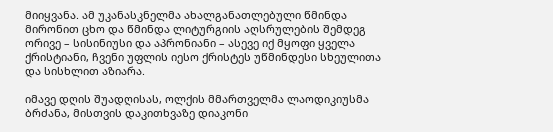მიიყვანა. ამ უკანასკნელმა ახალგანათლებული წმინდა მირონით ცხო და წმინდა ლიტურგიის აღსრულების შემდეგ ორივე – სისინიუსი და აპრონიანი – ასევე იქ მყოფი ყველა ქრისტიანი, ჩვენი უფლის იესო ქრისტეს უწმინდესი სხეულითა და სისხლით აზიარა.

იმავე დღის შუადღისას, ოლქის მმართველმა ლაოდიკიუსმა ბრძანა, მისთვის დაკითხვაზე დიაკონი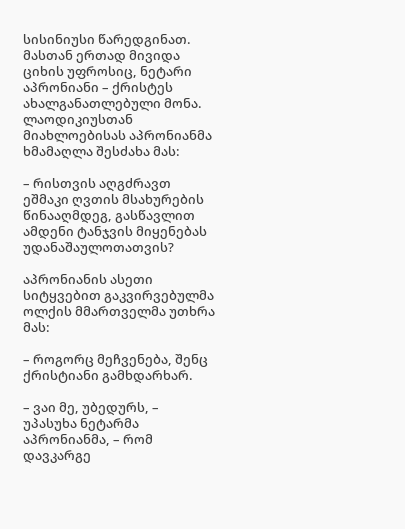სისინიუსი წარედგინათ. მასთან ერთად მივიდა ციხის უფროსიც, ნეტარი აპრონიანი – ქრისტეს ახალგანათლებული მონა. ლაოდიკიუსთან მიახლოებისას აპრონიანმა ხმამაღლა შესძახა მას:

– რისთვის აღგძრავთ ეშმაკი ღვთის მსახურების წინააღმდეგ, გასწავლით ამდენი ტანჯვის მიყენებას უდანაშაულოთათვის?

აპრონიანის ასეთი სიტყვებით გაკვირვებულმა ოლქის მმართველმა უთხრა მას:

– როგორც მეჩვენება, შენც ქრისტიანი გამხდარხარ.

– ვაი მე, უბედურს, – უპასუხა ნეტარმა აპრონიანმა, – რომ დავკარგე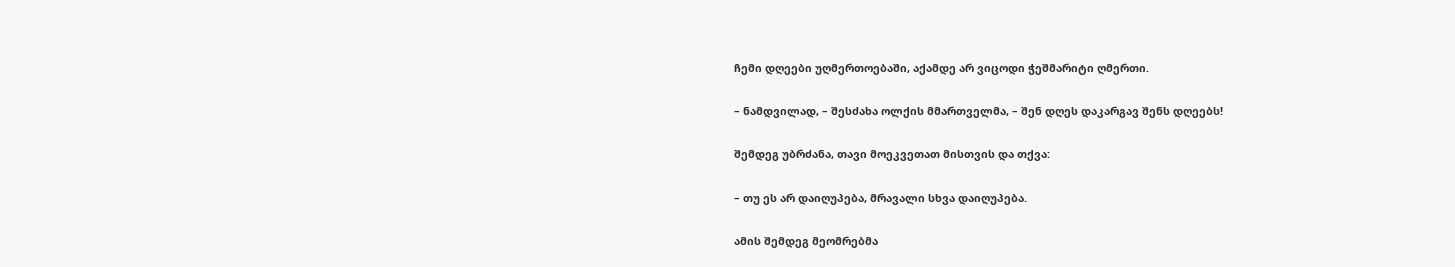ჩემი დღეები უღმერთოებაში, აქამდე არ ვიცოდი ჭეშმარიტი ღმერთი.

– ნამდვილად, – შესძახა ოლქის მმართველმა, – შენ დღეს დაკარგავ შენს დღეებს!

შემდეგ უბრძანა, თავი მოეკვეთათ მისთვის და თქვა:

– თუ ეს არ დაიღუპება, მრავალი სხვა დაიღუპება.

ამის შემდეგ მეომრებმა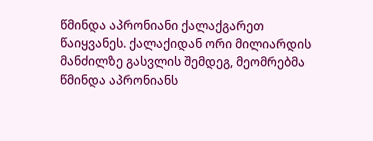წმინდა აპრონიანი ქალაქგარეთ წაიყვანეს. ქალაქიდან ორი მილიარდის მანძილზე გასვლის შემდეგ, მეომრებმა წმინდა აპრონიანს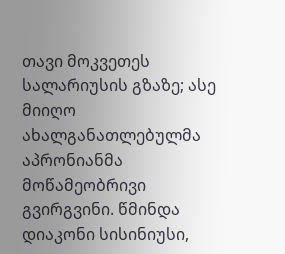თავი მოკვეთეს სალარიუსის გზაზე; ასე მიიღო ახალგანათლებულმა აპრონიანმა მოწამეობრივი გვირგვინი. წმინდა დიაკონი სისინიუსი,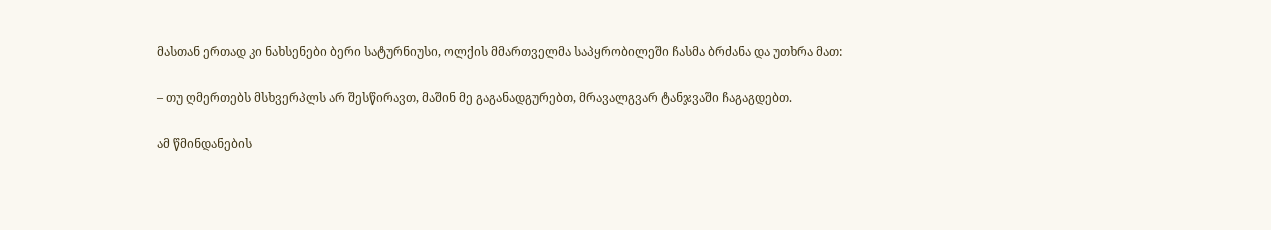მასთან ერთად კი ნახსენები ბერი სატურნიუსი, ოლქის მმართველმა საპყრობილეში ჩასმა ბრძანა და უთხრა მათ:

– თუ ღმერთებს მსხვერპლს არ შესწირავთ, მაშინ მე გაგანადგურებთ, მრავალგვარ ტანჯვაში ჩაგაგდებთ.

ამ წმინდანების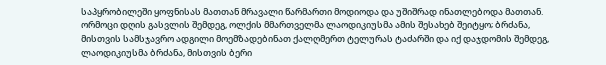საპყრობილეში ყოფნისას მათთან მრავალი წარმართი მოდიოდა და უშიშრად ინათლებოდა მათთან. ორმოცი დღის გასვლის შემდეგ, ოლქის მმართველმა ლაოდიკიუსმა ამის შესახებ შეიტყო; ბრძანა, მისთვის სამსჯავრო ადგილი მოემზადებინათ ქალღმერთ ტელურას ტაძარში და იქ დაჯდომის შემდეგ, ლაოდიკიუსმა ბრძანა, მისთვის ბერი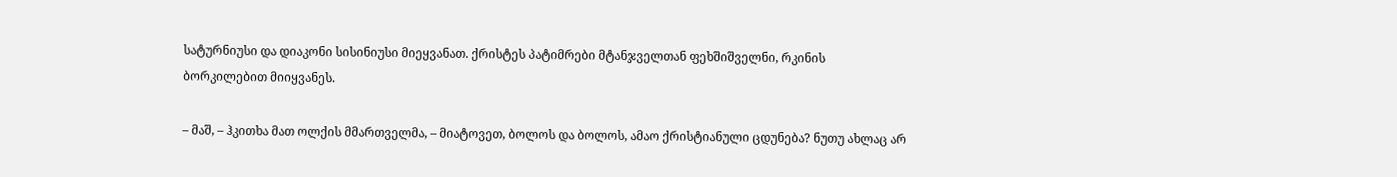სატურნიუსი და დიაკონი სისინიუსი მიეყვანათ. ქრისტეს პატიმრები მტანჯველთან ფეხშიშველნი, რკინის ბორკილებით მიიყვანეს.

– მაშ, – ჰკითხა მათ ოლქის მმართველმა, – მიატოვეთ, ბოლოს და ბოლოს, ამაო ქრისტიანული ცდუნება? ნუთუ ახლაც არ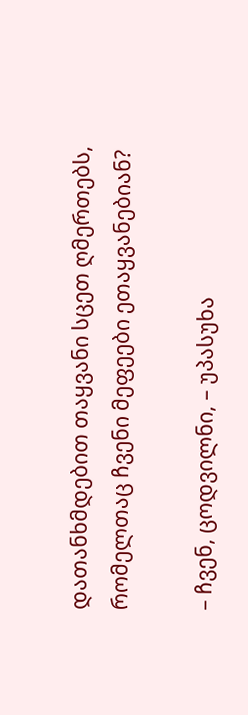დათანხმდებით თაყვანი სცეთ ღმერთებს, რომელთაც ჩვენი მეფეები ეთაყვანებიან?

– ჩვენ, ცოდვილნი, – უპასუხა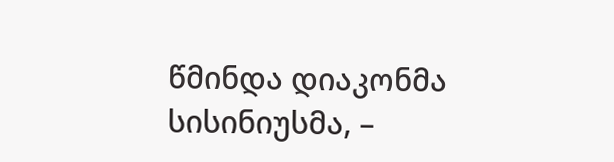წმინდა დიაკონმა სისინიუსმა, –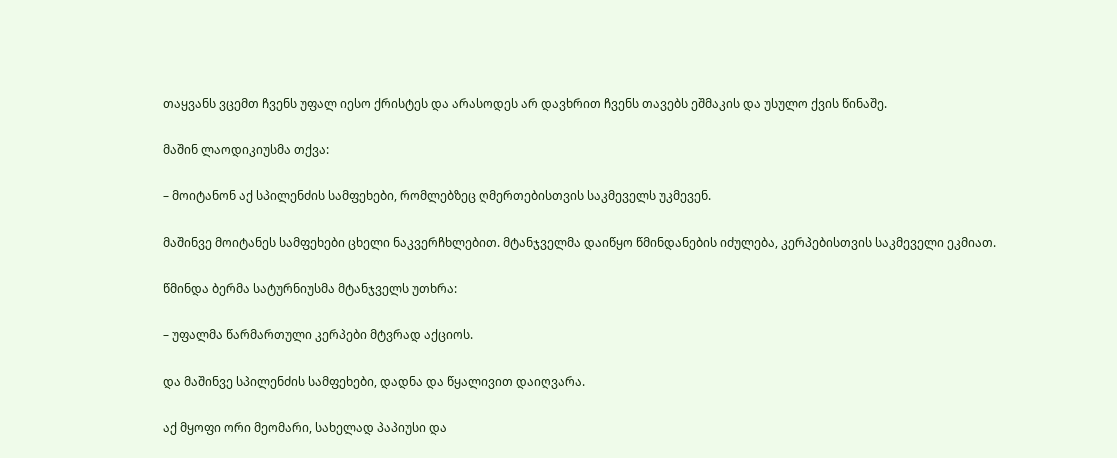თაყვანს ვცემთ ჩვენს უფალ იესო ქრისტეს და არასოდეს არ დავხრით ჩვენს თავებს ეშმაკის და უსულო ქვის წინაშე.

მაშინ ლაოდიკიუსმა თქვა:

– მოიტანონ აქ სპილენძის სამფეხები, რომლებზეც ღმერთებისთვის საკმეველს უკმევენ.

მაშინვე მოიტანეს სამფეხები ცხელი ნაკვერჩხლებით. მტანჯველმა დაიწყო წმინდანების იძულება, კერპებისთვის საკმეველი ეკმიათ.

წმინდა ბერმა სატურნიუსმა მტანჯველს უთხრა:

– უფალმა წარმართული კერპები მტვრად აქციოს.

და მაშინვე სპილენძის სამფეხები, დადნა და წყალივით დაიღვარა.

აქ მყოფი ორი მეომარი, სახელად პაპიუსი და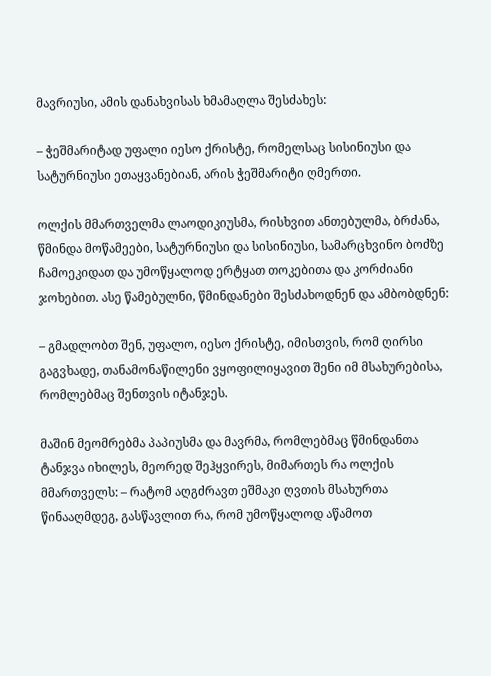მავრიუსი, ამის დანახვისას ხმამაღლა შესძახეს:

– ჭეშმარიტად უფალი იესო ქრისტე, რომელსაც სისინიუსი და სატურნიუსი ეთაყვანებიან, არის ჭეშმარიტი ღმერთი.

ოლქის მმართველმა ლაოდიკიუსმა, რისხვით ანთებულმა, ბრძანა, წმინდა მოწამეები, სატურნიუსი და სისინიუსი, სამარცხვინო ბოძზე ჩამოეკიდათ და უმოწყალოდ ერტყათ თოკებითა და კორძიანი ჯოხებით. ასე წამებულნი, წმინდანები შესძახოდნენ და ამბობდნენ:

– გმადლობთ შენ, უფალო, იესო ქრისტე, იმისთვის, რომ ღირსი გაგვხადე, თანამონაწილენი ვყოფილიყავით შენი იმ მსახურებისა, რომლებმაც შენთვის იტანჯეს.

მაშინ მეომრებმა პაპიუსმა და მავრმა, რომლებმაც წმინდანთა ტანჯვა იხილეს, მეორედ შეჰყვირეს, მიმართეს რა ოლქის მმართველს: – რატომ აღგძრავთ ეშმაკი ღვთის მსახურთა წინააღმდეგ, გასწავლით რა, რომ უმოწყალოდ აწამოთ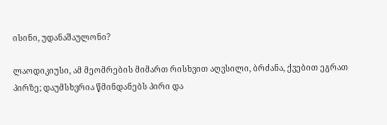ისინი, უდანაშაულონი?

ლაოდიკიუსი, ამ მეომრების მიმართ რისხვით აღვსილი, ბრძანა, ქვებით ეგრათ პირზე; დაუმსხვრია წმინდანებს პირი და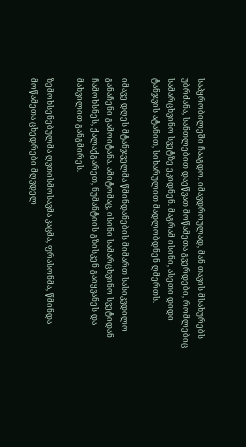საპყრობილეში ჩააგდო. იმავდროულად, მან თავის მსახურებს უბრძანა, სანთლებით დაეწვათ მოწამეთა გვერდები, რომლებიც სამარცხვინო სვეტზე ეკიდნენ. მაგრამ ისინი, ასეთი დიდი ტანჯვის ატანით, სიხარულით მადლობდნენ ღმერთს.

იმავე დღეს მტანჯველმა წმინდანების მიმართ სასიკვდილო განაჩენი გამოიტანა. ამიტომაც, ისინი სამარცხვინო სვეტიდან ჩამოხსნეს, ქალაქგარეთ, ნუმანტიის გზისკენ გაიყვანეს და მახვილით განგმირეს.

ზემოხსენებულმა ღვთისმოსავმა კაცმა, ფრასონმა, წმინდა მოწამეთა ცხედრები მღვდელ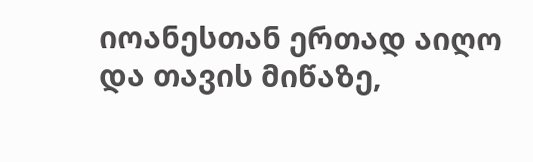იოანესთან ერთად აიღო და თავის მიწაზე,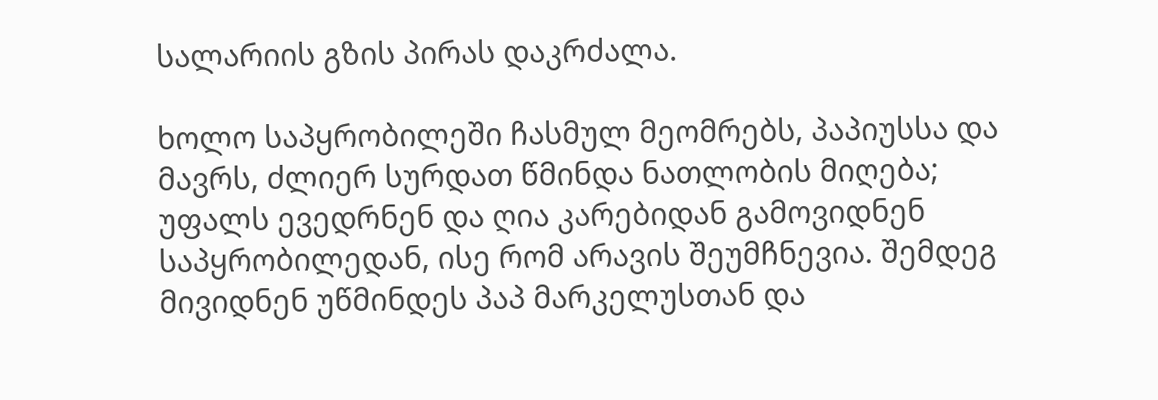სალარიის გზის პირას დაკრძალა.

ხოლო საპყრობილეში ჩასმულ მეომრებს, პაპიუსსა და მავრს, ძლიერ სურდათ წმინდა ნათლობის მიღება; უფალს ევედრნენ და ღია კარებიდან გამოვიდნენ საპყრობილედან, ისე რომ არავის შეუმჩნევია. შემდეგ მივიდნენ უწმინდეს პაპ მარკელუსთან და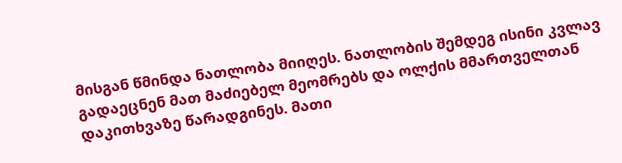მისგან წმინდა ნათლობა მიიღეს. ნათლობის შემდეგ ისინი კვლავ გადაეცნენ მათ მაძიებელ მეომრებს და ოლქის მმართველთან დაკითხვაზე წარადგინეს. მათი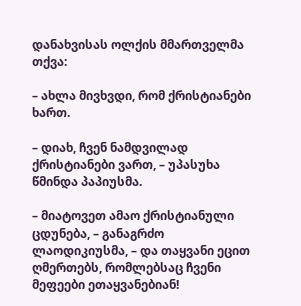დანახვისას ოლქის მმართველმა თქვა:

– ახლა მივხვდი, რომ ქრისტიანები ხართ.

– დიახ, ჩვენ ნამდვილად ქრისტიანები ვართ, – უპასუხა წმინდა პაპიუსმა.

– მიატოვეთ ამაო ქრისტიანული ცდუნება, – განაგრძო ლაოდიკიუსმა, – და თაყვანი ეცით ღმერთებს, რომლებსაც ჩვენი მეფეები ეთაყვანებიან!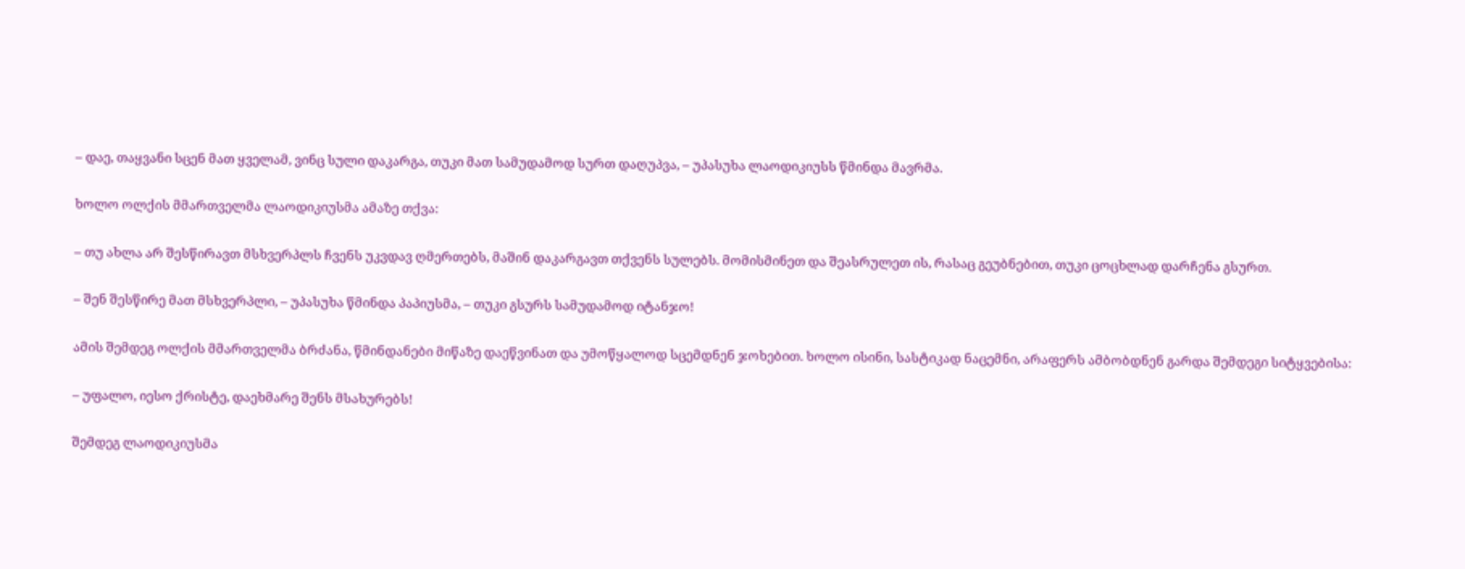– დაე, თაყვანი სცენ მათ ყველამ, ვინც სული დაკარგა, თუკი მათ სამუდამოდ სურთ დაღუპვა, – უპასუხა ლაოდიკიუსს წმინდა მავრმა.

ხოლო ოლქის მმართველმა ლაოდიკიუსმა ამაზე თქვა:

– თუ ახლა არ შესწირავთ მსხვერპლს ჩვენს უკვდავ ღმერთებს, მაშინ დაკარგავთ თქვენს სულებს. მომისმინეთ და შეასრულეთ ის, რასაც გეუბნებით, თუკი ცოცხლად დარჩენა გსურთ.

– შენ შესწირე მათ მსხვერპლი, – უპასუხა წმინდა პაპიუსმა, – თუკი გსურს სამუდამოდ იტანჯო!

ამის შემდეგ ოლქის მმართველმა ბრძანა, წმინდანები მიწაზე დაეწვინათ და უმოწყალოდ სცემდნენ ჯოხებით. ხოლო ისინი, სასტიკად ნაცემნი, არაფერს ამბობდნენ გარდა შემდეგი სიტყვებისა:

– უფალო, იესო ქრისტე, დაეხმარე შენს მსახურებს!

შემდეგ ლაოდიკიუსმა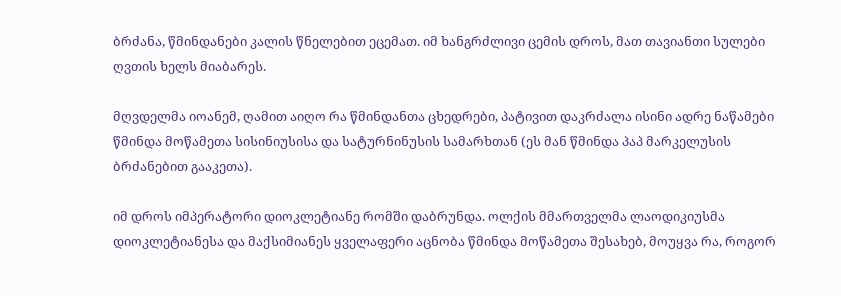ბრძანა, წმინდანები კალის წნელებით ეცემათ. იმ ხანგრძლივი ცემის დროს, მათ თავიანთი სულები ღვთის ხელს მიაბარეს.

მღვდელმა იოანემ, ღამით აიღო რა წმინდანთა ცხედრები, პატივით დაკრძალა ისინი ადრე ნაწამები წმინდა მოწამეთა სისინიუსისა და სატურნინუსის სამარხთან (ეს მან წმინდა პაპ მარკელუსის ბრძანებით გააკეთა).

იმ დროს იმპერატორი დიოკლეტიანე რომში დაბრუნდა. ოლქის მმართველმა ლაოდიკიუსმა დიოკლეტიანესა და მაქსიმიანეს ყველაფერი აცნობა წმინდა მოწამეთა შესახებ, მოუყვა რა, როგორ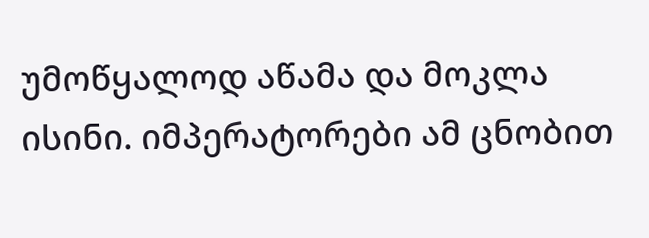უმოწყალოდ აწამა და მოკლა ისინი. იმპერატორები ამ ცნობით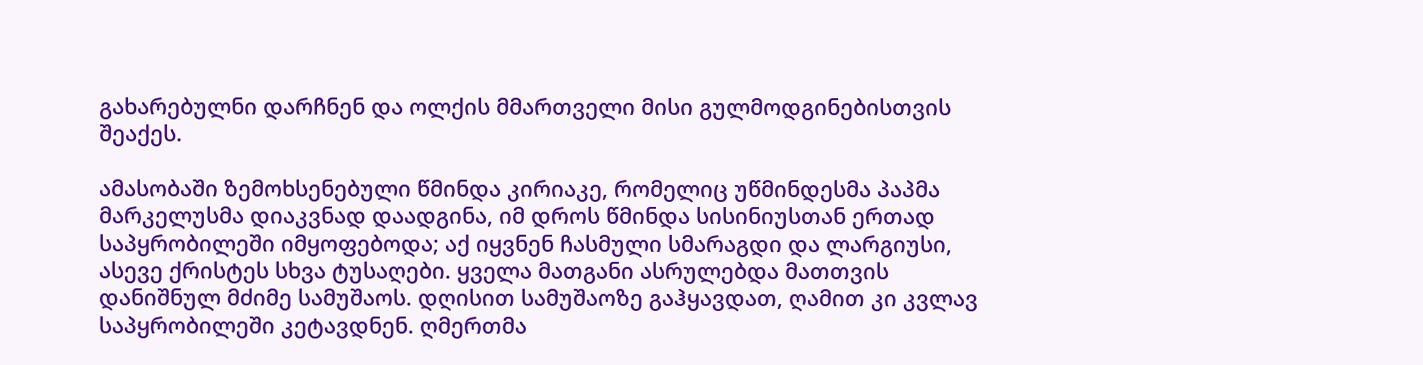გახარებულნი დარჩნენ და ოლქის მმართველი მისი გულმოდგინებისთვის შეაქეს.

ამასობაში ზემოხსენებული წმინდა კირიაკე, რომელიც უწმინდესმა პაპმა მარკელუსმა დიაკვნად დაადგინა, იმ დროს წმინდა სისინიუსთან ერთად საპყრობილეში იმყოფებოდა; აქ იყვნენ ჩასმული სმარაგდი და ლარგიუსი, ასევე ქრისტეს სხვა ტუსაღები. ყველა მათგანი ასრულებდა მათთვის დანიშნულ მძიმე სამუშაოს. დღისით სამუშაოზე გაჰყავდათ, ღამით კი კვლავ საპყრობილეში კეტავდნენ. ღმერთმა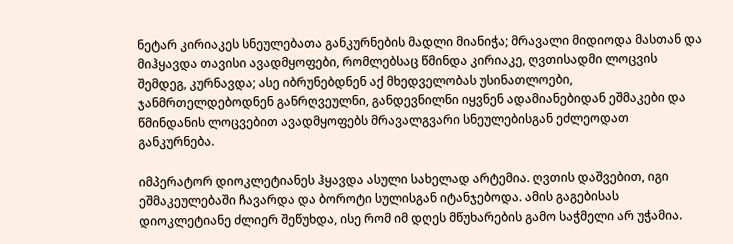ნეტარ კირიაკეს სნეულებათა განკურნების მადლი მიანიჭა; მრავალი მიდიოდა მასთან და მიჰყავდა თავისი ავადმყოფები, რომლებსაც წმინდა კირიაკე, ღვთისადმი ლოცვის შემდეგ, კურნავდა; ასე იბრუნებდნენ აქ მხედველობას უსინათლოები, ჯანმრთელდებოდნენ განრღვეულნი, განდევნილნი იყვნენ ადამიანებიდან ეშმაკები და წმინდანის ლოცვებით ავადმყოფებს მრავალგვარი სნეულებისგან ეძლეოდათ განკურნება.

იმპერატორ დიოკლეტიანეს ჰყავდა ასული სახელად არტემია. ღვთის დაშვებით, იგი ეშმაკეულებაში ჩავარდა და ბოროტი სულისგან იტანჯებოდა. ამის გაგებისას დიოკლეტიანე ძლიერ შეწუხდა, ისე რომ იმ დღეს მწუხარების გამო საჭმელი არ უჭამია.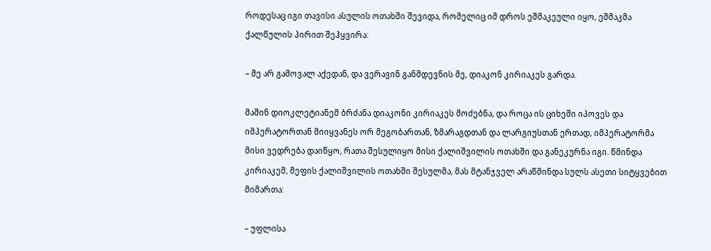როდესაც იგი თავისი ასულის ოთახში შევიდა, რომელიც იმ დროს ეშმაკეული იყო, ეშმაკმა ქალწულის პირით შეჰყვირა:

– მე არ გამოვალ აქედან, და ვერავინ განმდევნის მე, დიაკონ კირიაკეს გარდა.

მაშინ დიოკლეტიანემ ბრძანა დიაკონი კირიაკეს მოძებნა, და როცა ის ციხეში იპოვეს და იმპერატორთან მიიყვანეს ორ მეგობართან, ზმარაგდთან და ლარგიუსთან ერთად, იმპერატორმა მისი ვედრება დაიწყო, რათა შესულიყო მისი ქალიშვილის ოთახში და განეკურნა იგი. წმინდა კირიაკემ, მეფის ქალიშვილის ოთახში შესულმა, მას მტანჯველ არაწმინდა სულს ასეთი სიტყვებით მიმართა:

– უფლისა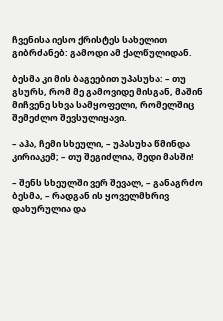ჩვენისა იესო ქრისტეს სახელით გიბრძანებ: გამოდი ამ ქალწულიდან.

ბესმა კი მის ბაგეებით უპასუხა: – თუ გსურს, რომ მე გამოვიდე მისგან, მაშინ მიჩვენე სხვა სამყოფელი, რომელშიც შემეძლო შევსულიყავი.

– აჰა, ჩემი სხეული, – უპასუხა წმინდა კირიაკემ; – თუ შეგიძლია, შედი მასში!

– შენს სხეულში ვერ შევალ, – განაგრძო ბესმა, – რადგან ის ყოველმხრივ დახურულია და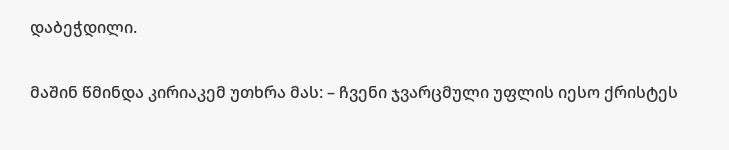დაბეჭდილი.

მაშინ წმინდა კირიაკემ უთხრა მას: – ჩვენი ჯვარცმული უფლის იესო ქრისტეს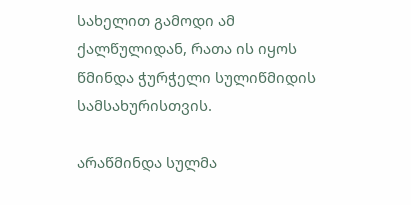სახელით გამოდი ამ ქალწულიდან, რათა ის იყოს წმინდა ჭურჭელი სულიწმიდის სამსახურისთვის.

არაწმინდა სულმა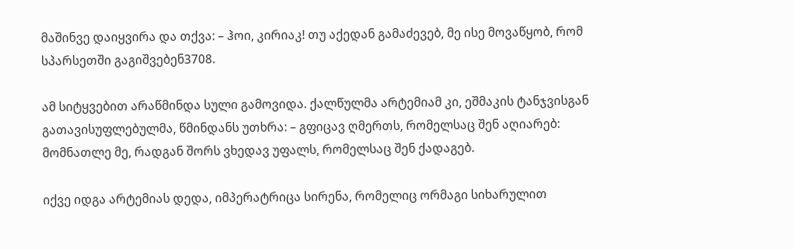მაშინვე დაიყვირა და თქვა: – ჰოი, კირიაკ! თუ აქედან გამაძევებ, მე ისე მოვაწყობ, რომ სპარსეთში გაგიშვებენ3708.

ამ სიტყვებით არაწმინდა სული გამოვიდა. ქალწულმა არტემიამ კი, ეშმაკის ტანჯვისგან გათავისუფლებულმა, წმინდანს უთხრა: – გფიცავ ღმერთს, რომელსაც შენ აღიარებ: მომნათლე მე, რადგან შორს ვხედავ უფალს, რომელსაც შენ ქადაგებ.

იქვე იდგა არტემიას დედა, იმპერატრიცა სირენა, რომელიც ორმაგი სიხარულით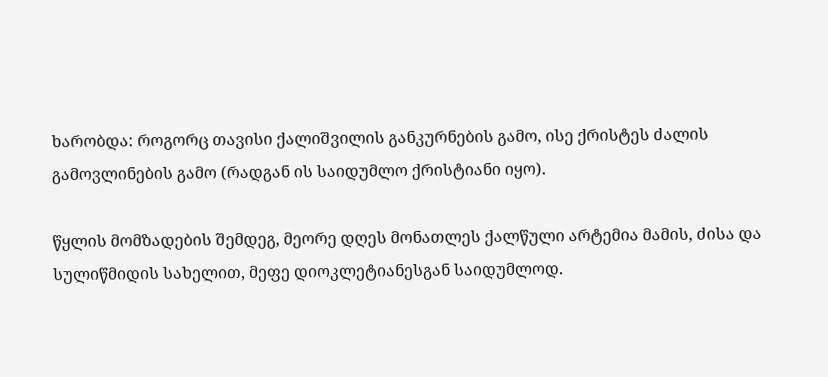ხარობდა: როგორც თავისი ქალიშვილის განკურნების გამო, ისე ქრისტეს ძალის გამოვლინების გამო (რადგან ის საიდუმლო ქრისტიანი იყო).

წყლის მომზადების შემდეგ, მეორე დღეს მონათლეს ქალწული არტემია მამის, ძისა და სულიწმიდის სახელით, მეფე დიოკლეტიანესგან საიდუმლოდ.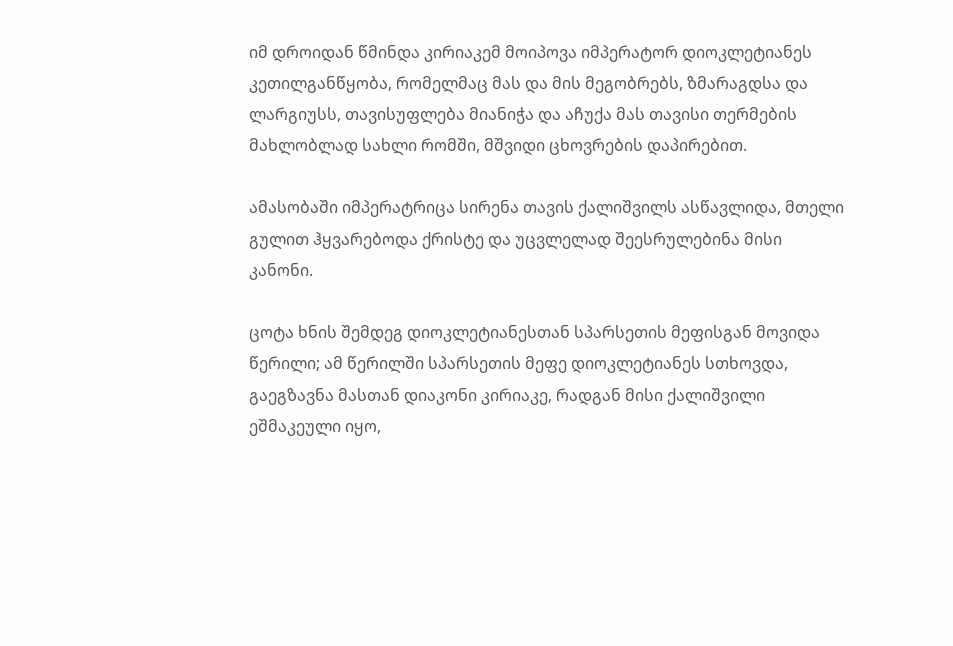იმ დროიდან წმინდა კირიაკემ მოიპოვა იმპერატორ დიოკლეტიანეს კეთილგანწყობა, რომელმაც მას და მის მეგობრებს, ზმარაგდსა და ლარგიუსს, თავისუფლება მიანიჭა და აჩუქა მას თავისი თერმების მახლობლად სახლი რომში, მშვიდი ცხოვრების დაპირებით.

ამასობაში იმპერატრიცა სირენა თავის ქალიშვილს ასწავლიდა, მთელი გულით ჰყვარებოდა ქრისტე და უცვლელად შეესრულებინა მისი კანონი.

ცოტა ხნის შემდეგ დიოკლეტიანესთან სპარსეთის მეფისგან მოვიდა წერილი; ამ წერილში სპარსეთის მეფე დიოკლეტიანეს სთხოვდა, გაეგზავნა მასთან დიაკონი კირიაკე, რადგან მისი ქალიშვილი ეშმაკეული იყო,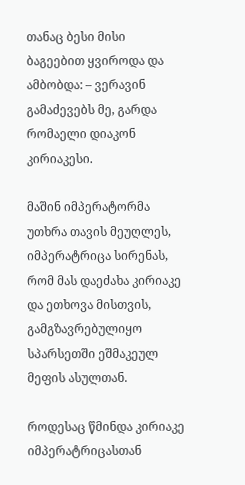თანაც ბესი მისი ბაგეებით ყვიროდა და ამბობდა: – ვერავინ გამაძევებს მე, გარდა რომაელი დიაკონ კირიაკესი.

მაშინ იმპერატორმა უთხრა თავის მეუღლეს, იმპერატრიცა სირენას, რომ მას დაეძახა კირიაკე და ეთხოვა მისთვის, გამგზავრებულიყო სპარსეთში ეშმაკეულ მეფის ასულთან.

როდესაც წმინდა კირიაკე იმპერატრიცასთან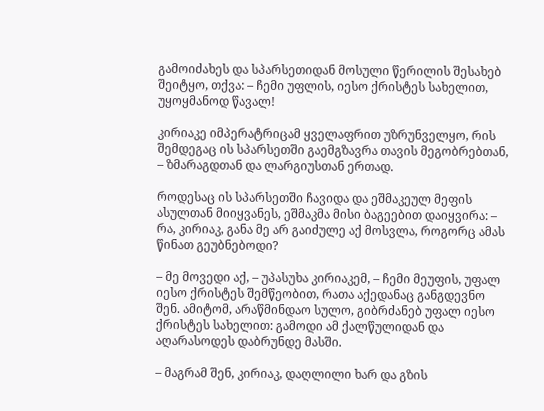გამოიძახეს და სპარსეთიდან მოსული წერილის შესახებ შეიტყო, თქვა: – ჩემი უფლის, იესო ქრისტეს სახელით, უყოყმანოდ წავალ!

კირიაკე იმპერატრიცამ ყველაფრით უზრუნველყო, რის შემდეგაც ის სპარსეთში გაემგზავრა თავის მეგობრებთან, – ზმარაგდთან და ლარგიუსთან ერთად.

როდესაც ის სპარსეთში ჩავიდა და ეშმაკეულ მეფის ასულთან მიიყვანეს, ეშმაკმა მისი ბაგეებით დაიყვირა: – რა, კირიაკ, განა მე არ გაიძულე აქ მოსვლა, როგორც ამას წინათ გეუბნებოდი?

– მე მოვედი აქ, – უპასუხა კირიაკემ, – ჩემი მეუფის, უფალ იესო ქრისტეს შემწეობით, რათა აქედანაც განგდევნო შენ. ამიტომ, არაწმინდაო სულო, გიბრძანებ უფალ იესო ქრისტეს სახელით: გამოდი ამ ქალწულიდან და აღარასოდეს დაბრუნდე მასში.

– მაგრამ შენ, კირიაკ, დაღლილი ხარ და გზის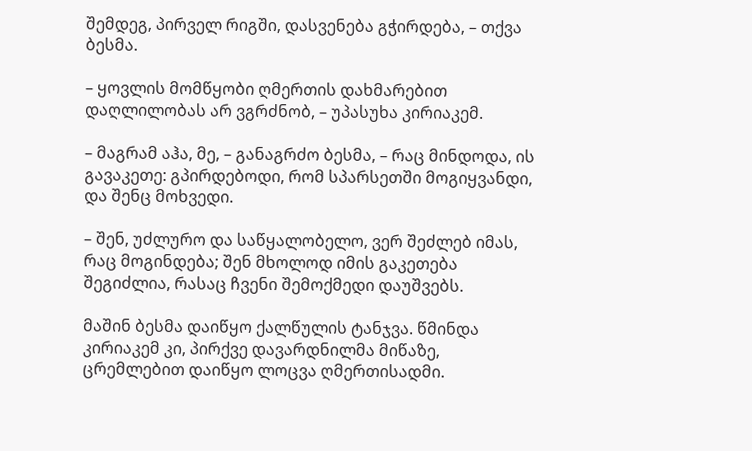შემდეგ, პირველ რიგში, დასვენება გჭირდება, – თქვა ბესმა.

– ყოვლის მომწყობი ღმერთის დახმარებით დაღლილობას არ ვგრძნობ, – უპასუხა კირიაკემ.

– მაგრამ აჰა, მე, – განაგრძო ბესმა, – რაც მინდოდა, ის გავაკეთე: გპირდებოდი, რომ სპარსეთში მოგიყვანდი, და შენც მოხვედი.

– შენ, უძლურო და საწყალობელო, ვერ შეძლებ იმას, რაც მოგინდება; შენ მხოლოდ იმის გაკეთება შეგიძლია, რასაც ჩვენი შემოქმედი დაუშვებს.

მაშინ ბესმა დაიწყო ქალწულის ტანჯვა. წმინდა კირიაკემ კი, პირქვე დავარდნილმა მიწაზე, ცრემლებით დაიწყო ლოცვა ღმერთისადმი.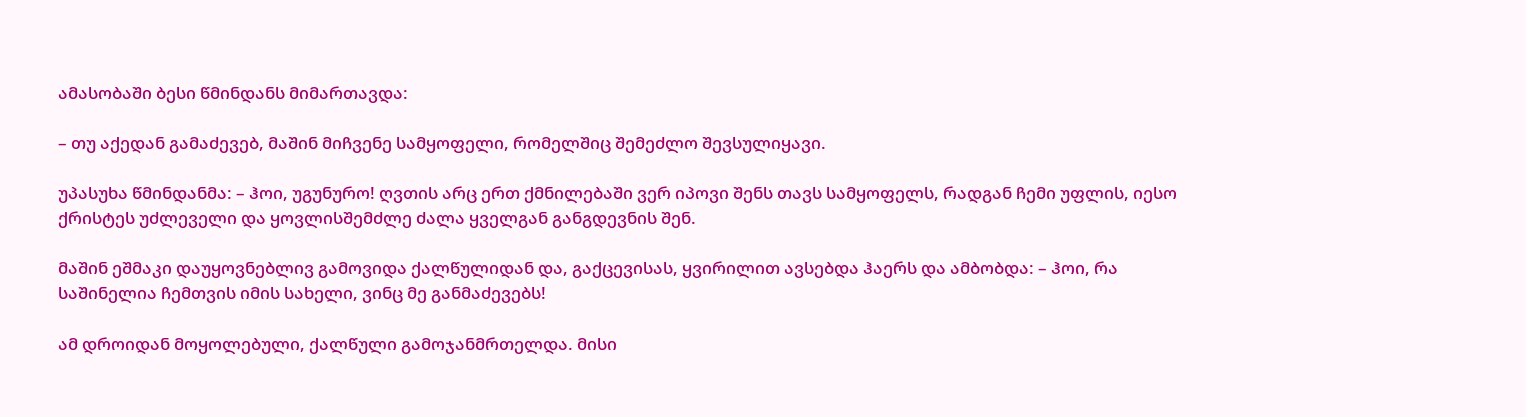ამასობაში ბესი წმინდანს მიმართავდა:

– თუ აქედან გამაძევებ, მაშინ მიჩვენე სამყოფელი, რომელშიც შემეძლო შევსულიყავი.

უპასუხა წმინდანმა: – ჰოი, უგუნურო! ღვთის არც ერთ ქმნილებაში ვერ იპოვი შენს თავს სამყოფელს, რადგან ჩემი უფლის, იესო ქრისტეს უძლეველი და ყოვლისშემძლე ძალა ყველგან განგდევნის შენ.

მაშინ ეშმაკი დაუყოვნებლივ გამოვიდა ქალწულიდან და, გაქცევისას, ყვირილით ავსებდა ჰაერს და ამბობდა: – ჰოი, რა საშინელია ჩემთვის იმის სახელი, ვინც მე განმაძევებს!

ამ დროიდან მოყოლებული, ქალწული გამოჯანმრთელდა. მისი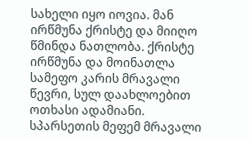სახელი იყო იოვია. მან ირწმუნა ქრისტე და მიიღო წმინდა ნათლობა. ქრისტე ირწმუნა და მოინათლა სამეფო კარის მრავალი წევრი, სულ დაახლოებით ოთხასი ადამიანი. სპარსეთის მეფემ მრავალი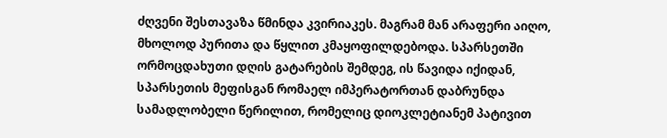ძღვენი შესთავაზა წმინდა კვირიაკეს. მაგრამ მან არაფერი აიღო, მხოლოდ პურითა და წყლით კმაყოფილდებოდა. სპარსეთში ორმოცდახუთი დღის გატარების შემდეგ, ის წავიდა იქიდან, სპარსეთის მეფისგან რომაელ იმპერატორთან დაბრუნდა სამადლობელი წერილით, რომელიც დიოკლეტიანემ პატივით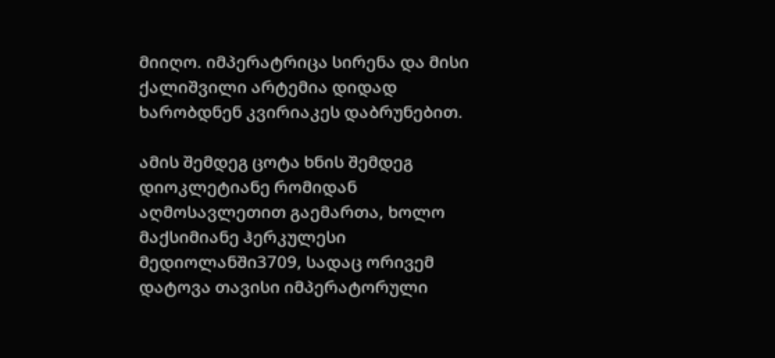მიიღო. იმპერატრიცა სირენა და მისი ქალიშვილი არტემია დიდად ხარობდნენ კვირიაკეს დაბრუნებით.

ამის შემდეგ ცოტა ხნის შემდეგ დიოკლეტიანე რომიდან აღმოსავლეთით გაემართა, ხოლო მაქსიმიანე ჰერკულესი მედიოლანში3709, სადაც ორივემ დატოვა თავისი იმპერატორული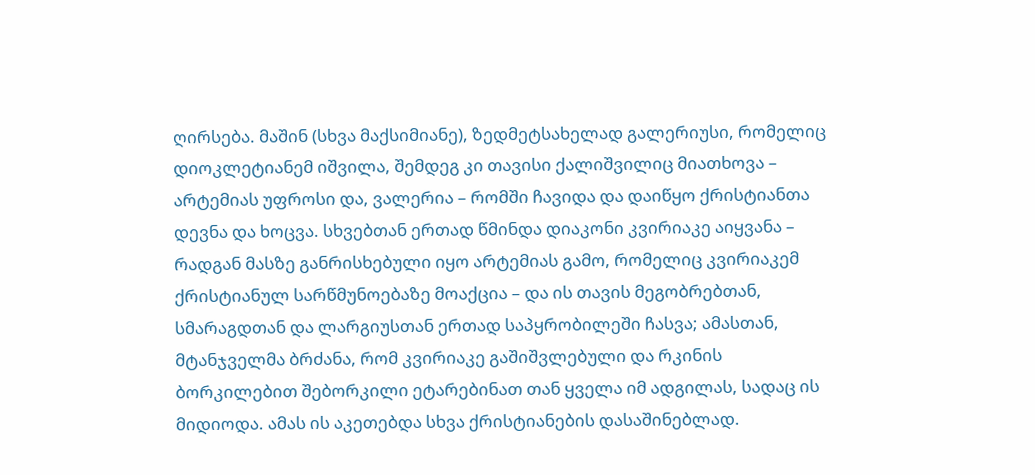ღირსება. მაშინ (სხვა მაქსიმიანე), ზედმეტსახელად გალერიუსი, რომელიც დიოკლეტიანემ იშვილა, შემდეგ კი თავისი ქალიშვილიც მიათხოვა – არტემიას უფროსი და, ვალერია – რომში ჩავიდა და დაიწყო ქრისტიანთა დევნა და ხოცვა. სხვებთან ერთად წმინდა დიაკონი კვირიაკე აიყვანა – რადგან მასზე განრისხებული იყო არტემიას გამო, რომელიც კვირიაკემ ქრისტიანულ სარწმუნოებაზე მოაქცია – და ის თავის მეგობრებთან, სმარაგდთან და ლარგიუსთან ერთად საპყრობილეში ჩასვა; ამასთან, მტანჯველმა ბრძანა, რომ კვირიაკე გაშიშვლებული და რკინის ბორკილებით შებორკილი ეტარებინათ თან ყველა იმ ადგილას, სადაც ის მიდიოდა. ამას ის აკეთებდა სხვა ქრისტიანების დასაშინებლად.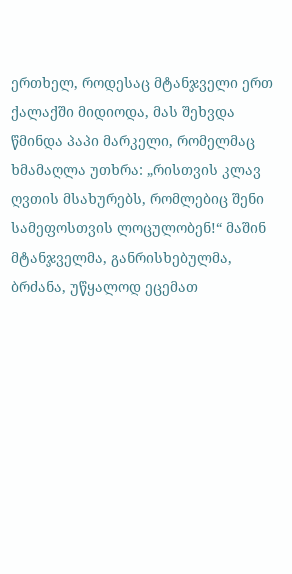ერთხელ, როდესაც მტანჯველი ერთ ქალაქში მიდიოდა, მას შეხვდა წმინდა პაპი მარკელი, რომელმაც ხმამაღლა უთხრა: „რისთვის კლავ ღვთის მსახურებს, რომლებიც შენი სამეფოსთვის ლოცულობენ!“ მაშინ მტანჯველმა, განრისხებულმა, ბრძანა, უწყალოდ ეცემათ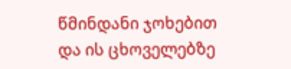წმინდანი ჯოხებით და ის ცხოველებზე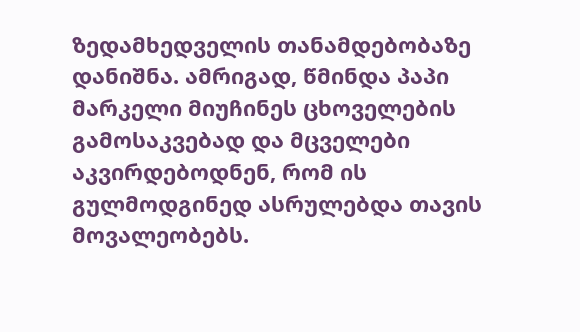ზედამხედველის თანამდებობაზე დანიშნა. ამრიგად, წმინდა პაპი მარკელი მიუჩინეს ცხოველების გამოსაკვებად და მცველები აკვირდებოდნენ, რომ ის გულმოდგინედ ასრულებდა თავის მოვალეობებს.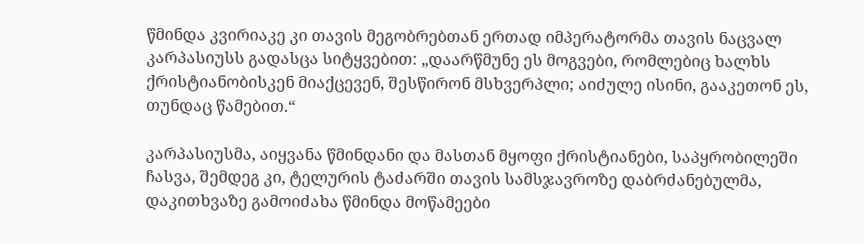წმინდა კვირიაკე კი თავის მეგობრებთან ერთად იმპერატორმა თავის ნაცვალ კარპასიუსს გადასცა სიტყვებით: „დაარწმუნე ეს მოგვები, რომლებიც ხალხს ქრისტიანობისკენ მიაქცევენ, შესწირონ მსხვერპლი; აიძულე ისინი, გააკეთონ ეს, თუნდაც წამებით.“

კარპასიუსმა, აიყვანა წმინდანი და მასთან მყოფი ქრისტიანები, საპყრობილეში ჩასვა, შემდეგ კი, ტელურის ტაძარში თავის სამსჯავროზე დაბრძანებულმა, დაკითხვაზე გამოიძახა წმინდა მოწამეები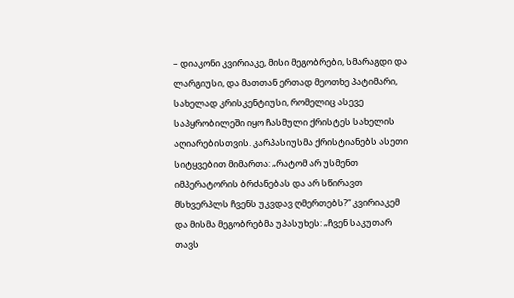– დიაკონი კვირიაკე, მისი მეგობრები, სმარაგდი და ლარგიუსი, და მათთან ერთად მეოთხე პატიმარი, სახელად კრისკენტიუსი, რომელიც ასევე საპყრობილეში იყო ჩასმული ქრისტეს სახელის აღიარებისთვის. კარპასიუსმა ქრისტიანებს ასეთი სიტყვებით მიმართა: „რატომ არ უსმენთ იმპერატორის ბრძანებას და არ სწირავთ მსხვერპლს ჩვენს უკვდავ ღმერთებს?“ კვირიაკემ და მისმა მეგობრებმა უპასუხეს: „ჩვენ საკუთარ თავს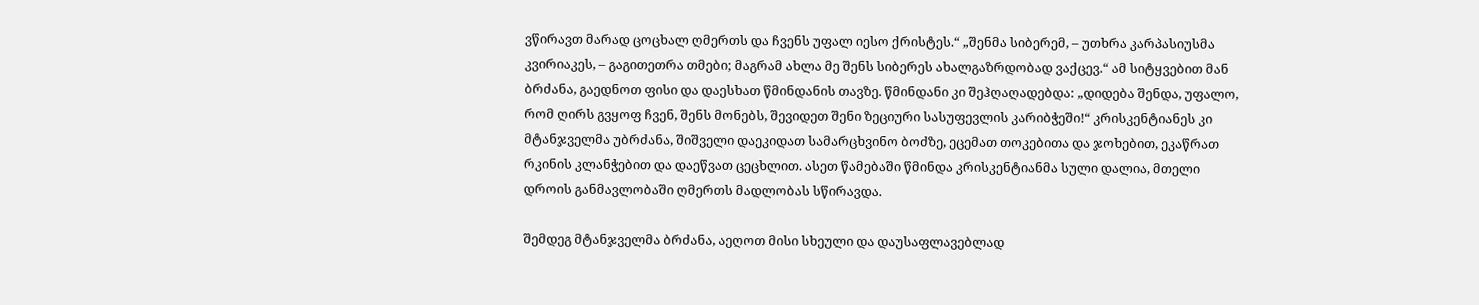ვწირავთ მარად ცოცხალ ღმერთს და ჩვენს უფალ იესო ქრისტეს.“ „შენმა სიბერემ, – უთხრა კარპასიუსმა კვირიაკეს, – გაგითეთრა თმები; მაგრამ ახლა მე შენს სიბერეს ახალგაზრდობად ვაქცევ.“ ამ სიტყვებით მან ბრძანა, გაედნოთ ფისი და დაესხათ წმინდანის თავზე. წმინდანი კი შეჰღაღადებდა: „დიდება შენდა, უფალო, რომ ღირს გვყოფ ჩვენ, შენს მონებს, შევიდეთ შენი ზეციური სასუფევლის კარიბჭეში!“ კრისკენტიანეს კი მტანჯველმა უბრძანა, შიშველი დაეკიდათ სამარცხვინო ბოძზე, ეცემათ თოკებითა და ჯოხებით, ეკაწრათ რკინის კლანჭებით და დაეწვათ ცეცხლით. ასეთ წამებაში წმინდა კრისკენტიანმა სული დალია, მთელი დროის განმავლობაში ღმერთს მადლობას სწირავდა.

შემდეგ მტანჯველმა ბრძანა, აეღოთ მისი სხეული და დაუსაფლავებლად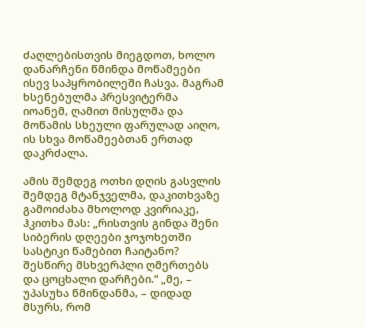ძაღლებისთვის მიეგდოთ, ხოლო დანარჩენი წმინდა მოწამეები ისევ საპყრობილეში ჩასვა. მაგრამ ხსენებულმა პრესვიტერმა იოანემ, ღამით მისულმა და მოწამის სხეული ფარულად აიღო, ის სხვა მოწამეებთან ერთად დაკრძალა.

ამის შემდეგ ოთხი დღის გასვლის შემდეგ მტანჯველმა, დაკითხვაზე გამოიძახა მხოლოდ კვირიაკე, ჰკითხა მას: „რისთვის გინდა შენი სიბერის დღეები ჯოჯოხეთში სასტიკი წამებით ჩაიტანო? შესწირე მსხვერპლი ღმერთებს და ცოცხალი დარჩები.“ „მე, – უპასუხა წმინდანმა, – დიდად მსურს, რომ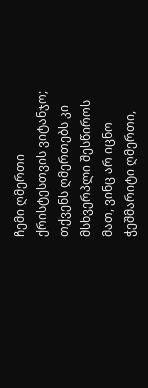ჩემი ღმერთი ქრისტესთვის ვიტანჯო; თქვენს ღმერთებს კი მსხვერპლი შესწიროს მათ, ვინც არ იცნო ჭეშმარიტი ღმერთი,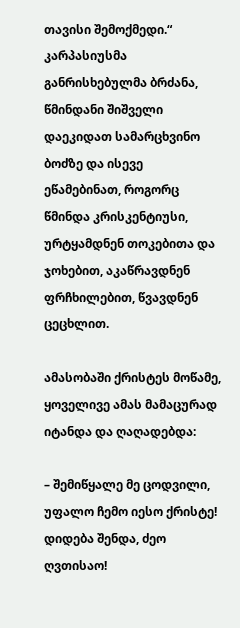თავისი შემოქმედი.“ კარპასიუსმა განრისხებულმა ბრძანა, წმინდანი შიშველი დაეკიდათ სამარცხვინო ბოძზე და ისევე ეწამებინათ, როგორც წმინდა კრისკენტიუსი, ურტყამდნენ თოკებითა და ჯოხებით, აკაწრავდნენ ფრჩხილებით, წვავდნენ ცეცხლით.

ამასობაში ქრისტეს მოწამე, ყოველივე ამას მამაცურად იტანდა და ღაღადებდა:

– შემიწყალე მე ცოდვილი, უფალო ჩემო იესო ქრისტე! დიდება შენდა, ძეო ღვთისაო!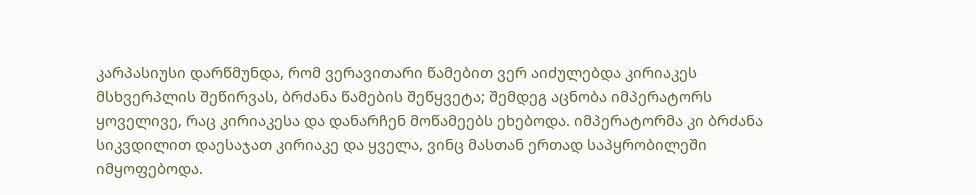კარპასიუსი დარწმუნდა, რომ ვერავითარი წამებით ვერ აიძულებდა კირიაკეს მსხვერპლის შეწირვას, ბრძანა წამების შეწყვეტა; შემდეგ აცნობა იმპერატორს ყოველივე, რაც კირიაკესა და დანარჩენ მოწამეებს ეხებოდა. იმპერატორმა კი ბრძანა სიკვდილით დაესაჯათ კირიაკე და ყველა, ვინც მასთან ერთად საპყრობილეში იმყოფებოდა.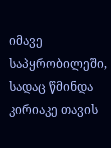იმავე საპყრობილეში, სადაც წმინდა კირიაკე თავის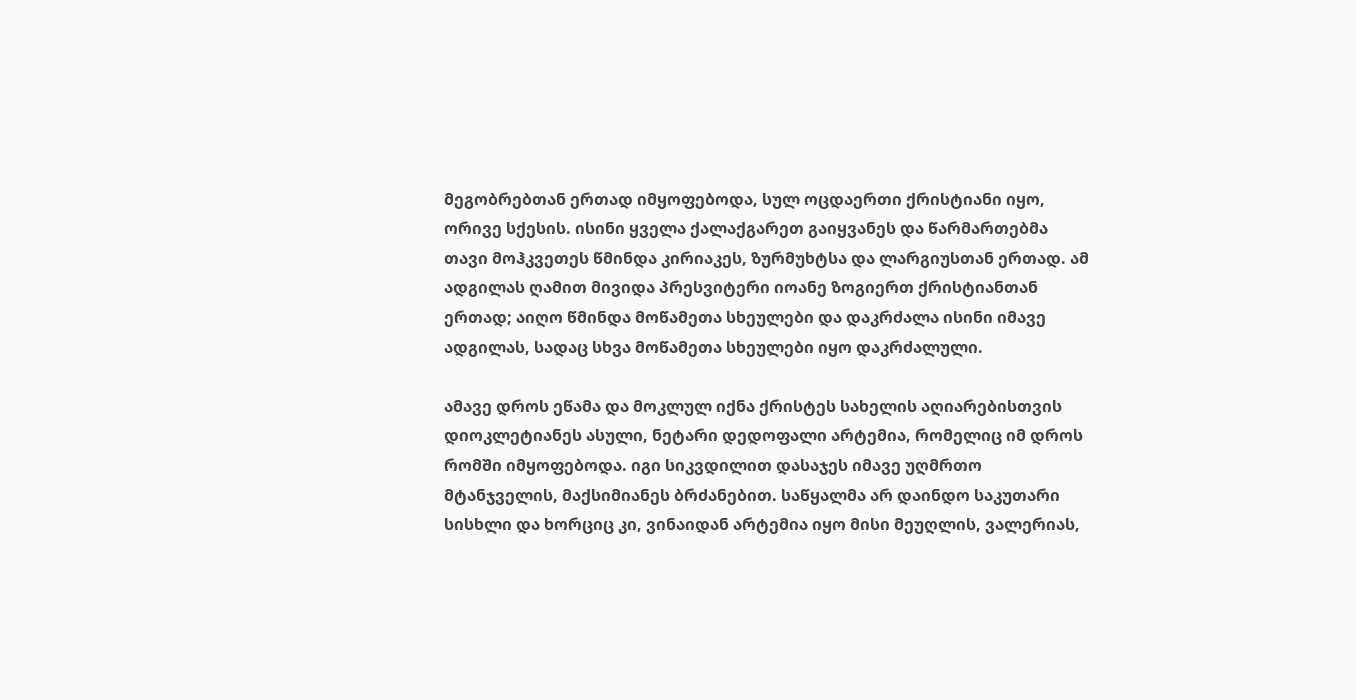მეგობრებთან ერთად იმყოფებოდა, სულ ოცდაერთი ქრისტიანი იყო, ორივე სქესის. ისინი ყველა ქალაქგარეთ გაიყვანეს და წარმართებმა თავი მოჰკვეთეს წმინდა კირიაკეს, ზურმუხტსა და ლარგიუსთან ერთად. ამ ადგილას ღამით მივიდა პრესვიტერი იოანე ზოგიერთ ქრისტიანთან ერთად; აიღო წმინდა მოწამეთა სხეულები და დაკრძალა ისინი იმავე ადგილას, სადაც სხვა მოწამეთა სხეულები იყო დაკრძალული.

ამავე დროს ეწამა და მოკლულ იქნა ქრისტეს სახელის აღიარებისთვის დიოკლეტიანეს ასული, ნეტარი დედოფალი არტემია, რომელიც იმ დროს რომში იმყოფებოდა. იგი სიკვდილით დასაჯეს იმავე უღმრთო მტანჯველის, მაქსიმიანეს ბრძანებით. საწყალმა არ დაინდო საკუთარი სისხლი და ხორციც კი, ვინაიდან არტემია იყო მისი მეუღლის, ვალერიას,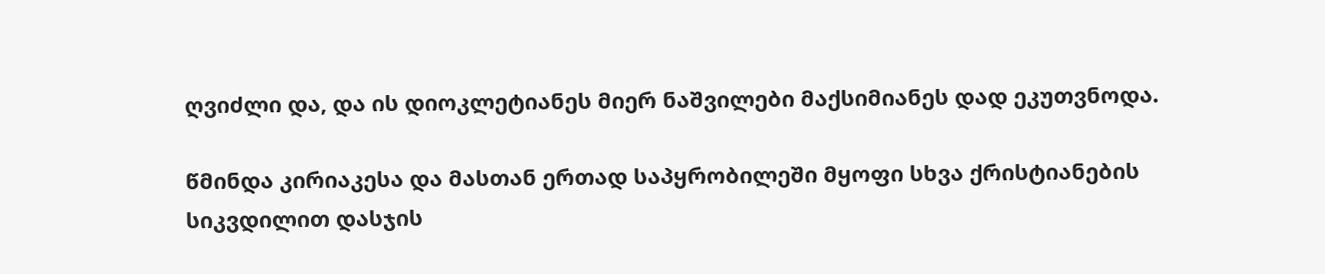ღვიძლი და, და ის დიოკლეტიანეს მიერ ნაშვილები მაქსიმიანეს დად ეკუთვნოდა.

წმინდა კირიაკესა და მასთან ერთად საპყრობილეში მყოფი სხვა ქრისტიანების სიკვდილით დასჯის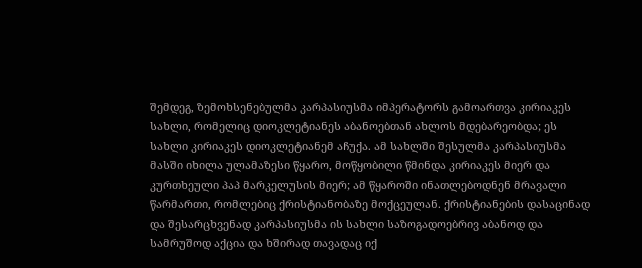შემდეგ, ზემოხსენებულმა კარპასიუსმა იმპერატორს გამოართვა კირიაკეს სახლი, რომელიც დიოკლეტიანეს აბანოებთან ახლოს მდებარეობდა; ეს სახლი კირიაკეს დიოკლეტიანემ აჩუქა. ამ სახლში შესულმა კარპასიუსმა მასში იხილა ულამაზესი წყარო, მოწყობილი წმინდა კირიაკეს მიერ და კურთხეული პაპ მარკელუსის მიერ; ამ წყაროში ინათლებოდნენ მრავალი წარმართი, რომლებიც ქრისტიანობაზე მოქცეულან. ქრისტიანების დასაცინად და შესარცხვენად კარპასიუსმა ის სახლი საზოგადოებრივ აბანოდ და სამრუშოდ აქცია და ხშირად თავადაც იქ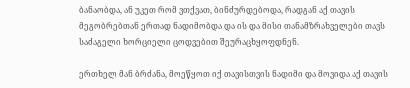ბანაობდა, ან უკეთ რომ ვთქვათ, ბინძურდებოდა, რადგან აქ თავის მეგობრებთან ერთად ნადიმობდა და ის და მისი თანამზრახველები თავს საძაგელი ხორციელი ცოდვებით შეურაცხყოფდნენ.

ერთხელ მან ბრძანა, მოეწყოთ იქ თავისთვის ნადიმი და მოვიდა აქ თავის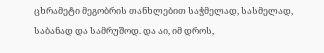ცხრამეტი მეგობრის თანხლებით საჭმელად, სასმელად, საბანად და სამრუშოდ. და აი, იმ დროს,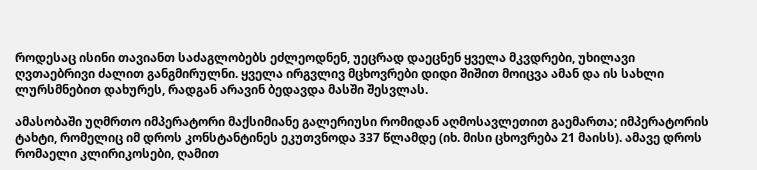როდესაც ისინი თავიანთ საძაგლობებს ეძლეოდნენ, უეცრად დაეცნენ ყველა მკვდრები, უხილავი ღვთაებრივი ძალით განგმირულნი. ყველა ირგვლივ მცხოვრები დიდი შიშით მოიცვა ამან და ის სახლი ლურსმნებით დახურეს, რადგან არავინ ბედავდა მასში შესვლას.

ამასობაში უღმრთო იმპერატორი მაქსიმიანე გალერიუსი რომიდან აღმოსავლეთით გაემართა; იმპერატორის ტახტი, რომელიც იმ დროს კონსტანტინეს ეკუთვნოდა 337 წლამდე (იხ. მისი ცხოვრება 21 მაისს). ამავე დროს რომაელი კლირიკოსები, ღამით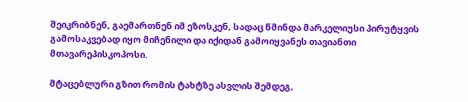შეიკრიბნენ, გაემართნენ იმ ეზოსკენ, სადაც წმინდა მარკელიუსი პირუტყვის გამოსაკვებად იყო მიჩენილი და იქიდან გამოიყვანეს თავიანთი მთავარეპისკოპოსი.

მტაცებლური გზით რომის ტახტზე ასვლის შემდეგ,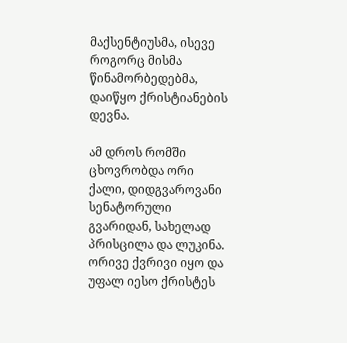მაქსენტიუსმა, ისევე როგორც მისმა წინამორბედებმა, დაიწყო ქრისტიანების დევნა.

ამ დროს რომში ცხოვრობდა ორი ქალი, დიდგვაროვანი სენატორული გვარიდან, სახელად პრისცილა და ლუკინა. ორივე ქვრივი იყო და უფალ იესო ქრისტეს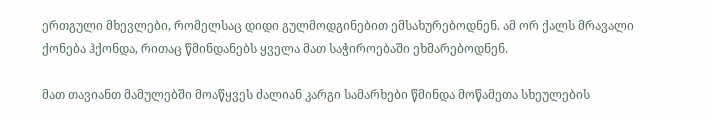ერთგული მხევლები, რომელსაც დიდი გულმოდგინებით ემსახურებოდნენ. ამ ორ ქალს მრავალი ქონება ჰქონდა, რითაც წმინდანებს ყველა მათ საჭიროებაში ეხმარებოდნენ.

მათ თავიანთ მამულებში მოაწყვეს ძალიან კარგი სამარხები წმინდა მოწამეთა სხეულების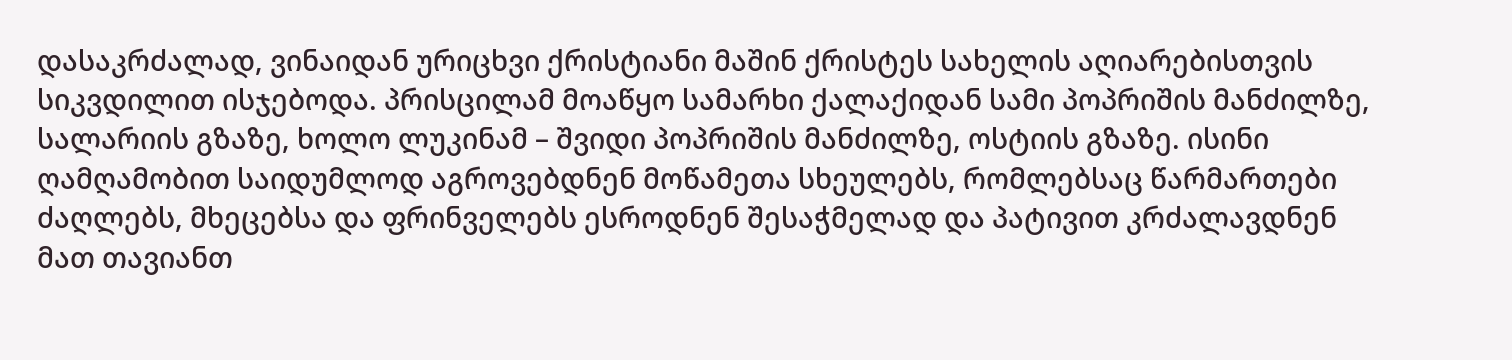დასაკრძალად, ვინაიდან ურიცხვი ქრისტიანი მაშინ ქრისტეს სახელის აღიარებისთვის სიკვდილით ისჯებოდა. პრისცილამ მოაწყო სამარხი ქალაქიდან სამი პოპრიშის მანძილზე, სალარიის გზაზე, ხოლო ლუკინამ – შვიდი პოპრიშის მანძილზე, ოსტიის გზაზე. ისინი ღამღამობით საიდუმლოდ აგროვებდნენ მოწამეთა სხეულებს, რომლებსაც წარმართები ძაღლებს, მხეცებსა და ფრინველებს ესროდნენ შესაჭმელად და პატივით კრძალავდნენ მათ თავიანთ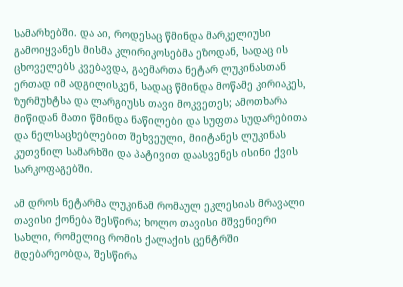სამარხებში. და აი, როდესაც წმინდა მარკელიუსი გამოიყვანეს მისმა კლირიკოსებმა ეზოდან, სადაც ის ცხოველებს კვებავდა, გაემართა ნეტარ ლუკინასთან ერთად იმ ადგილისკენ, სადაც წმინდა მოწამე კირიაკეს, ზურმუხტსა და ლარგიუსს თავი მოკვეთეს; ამოთხარა მიწიდან მათი წმინდა ნაწილები და სუფთა სუდარებითა და ნელსაცხებლებით შეხვეული, მიიტანეს ლუკინას კუთვნილ სამარხში და პატივით დაასვენეს ისინი ქვის სარკოფაგებში.

ამ დროს ნეტარმა ლუკინამ რომაულ ეკლესიას მრავალი თავისი ქონება შესწირა; ხოლო თავისი მშვენიერი სახლი, რომელიც რომის ქალაქის ცენტრში მდებარეობდა, შესწირა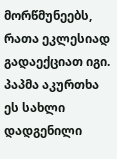მორწმუნეებს, რათა ეკლესიად გადაექციათ იგი. პაპმა აკურთხა ეს სახლი დადგენილი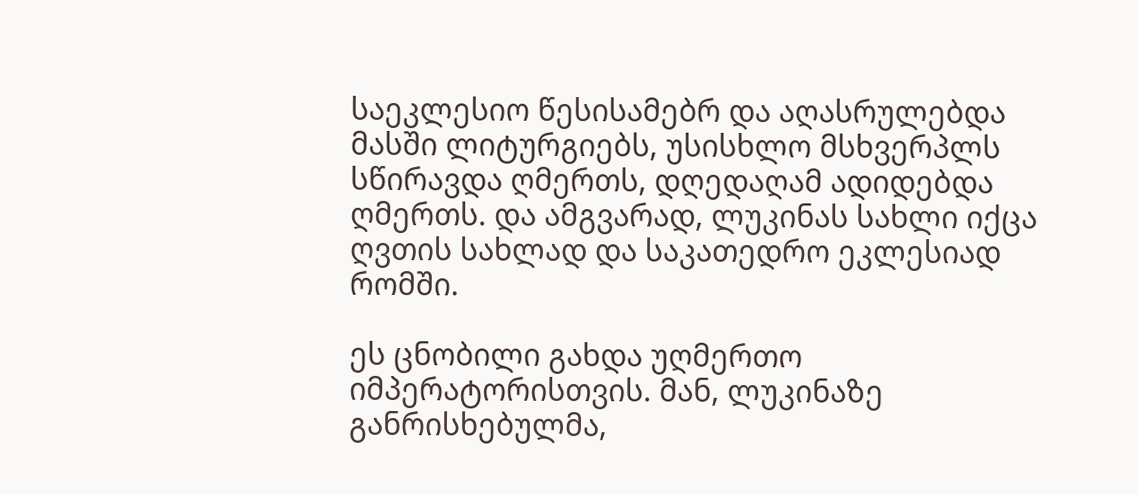საეკლესიო წესისამებრ და აღასრულებდა მასში ლიტურგიებს, უსისხლო მსხვერპლს სწირავდა ღმერთს, დღედაღამ ადიდებდა ღმერთს. და ამგვარად, ლუკინას სახლი იქცა ღვთის სახლად და საკათედრო ეკლესიად რომში.

ეს ცნობილი გახდა უღმერთო იმპერატორისთვის. მან, ლუკინაზე განრისხებულმა,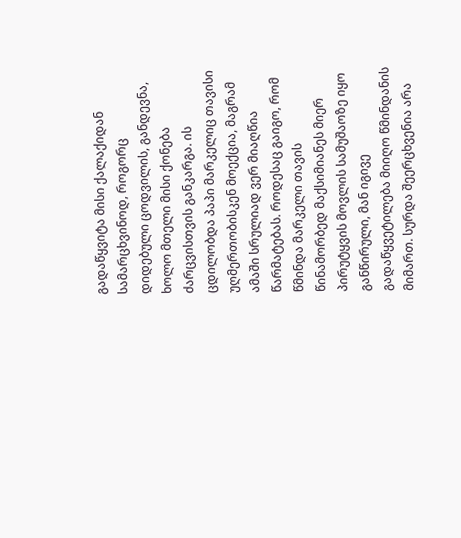გადაწყვიტა მისი ქალაქიდან სამარცხვინოდ, როგორც დიდებული ცოდვილის, განდევნა, ხოლო მთელი მისი ქონება ძარცვისთვის განკარგა. ის ცდილობდა პაპი მარკელიც თავისი უღმერთობისკენ მოექცია, მაგრამ ამაში სრულიად ვერ მიაღწია წარმატებას. როდესაც გაიგო, რომ წმინდა მარკელი თავის წინამორბედ მაქსიმიანეს მიერ პირუტყვის მოვლის სამუშაოზე იყო განწირული, მან იგივე გადაწყვეტილება მიიღო წმინდანის მიმართ. სურდა შეერცხვენია არა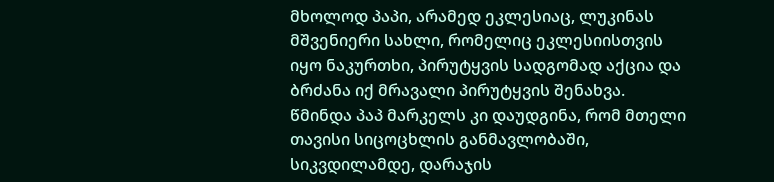მხოლოდ პაპი, არამედ ეკლესიაც, ლუკინას მშვენიერი სახლი, რომელიც ეკლესიისთვის იყო ნაკურთხი, პირუტყვის სადგომად აქცია და ბრძანა იქ მრავალი პირუტყვის შენახვა. წმინდა პაპ მარკელს კი დაუდგინა, რომ მთელი თავისი სიცოცხლის განმავლობაში, სიკვდილამდე, დარაჯის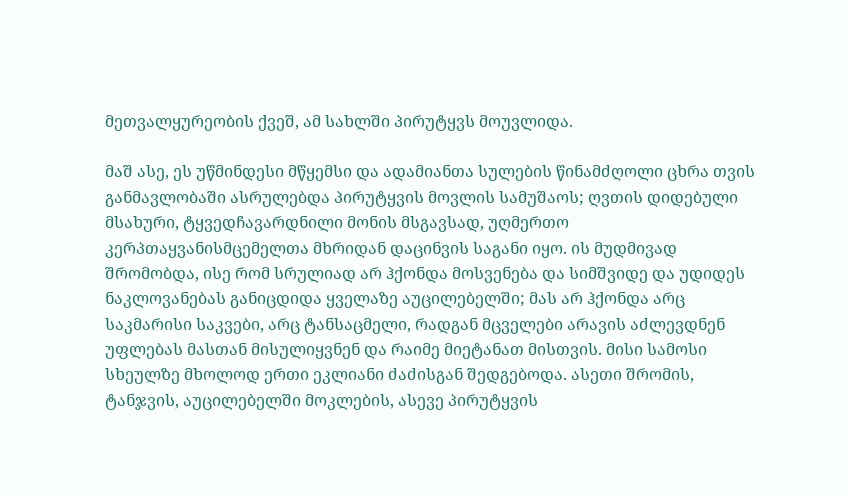მეთვალყურეობის ქვეშ, ამ სახლში პირუტყვს მოუვლიდა.

მაშ ასე, ეს უწმინდესი მწყემსი და ადამიანთა სულების წინამძღოლი ცხრა თვის განმავლობაში ასრულებდა პირუტყვის მოვლის სამუშაოს; ღვთის დიდებული მსახური, ტყვედჩავარდნილი მონის მსგავსად, უღმერთო კერპთაყვანისმცემელთა მხრიდან დაცინვის საგანი იყო. ის მუდმივად შრომობდა, ისე რომ სრულიად არ ჰქონდა მოსვენება და სიმშვიდე და უდიდეს ნაკლოვანებას განიცდიდა ყველაზე აუცილებელში; მას არ ჰქონდა არც საკმარისი საკვები, არც ტანსაცმელი, რადგან მცველები არავის აძლევდნენ უფლებას მასთან მისულიყვნენ და რაიმე მიეტანათ მისთვის. მისი სამოსი სხეულზე მხოლოდ ერთი ეკლიანი ძაძისგან შედგებოდა. ასეთი შრომის, ტანჯვის, აუცილებელში მოკლების, ასევე პირუტყვის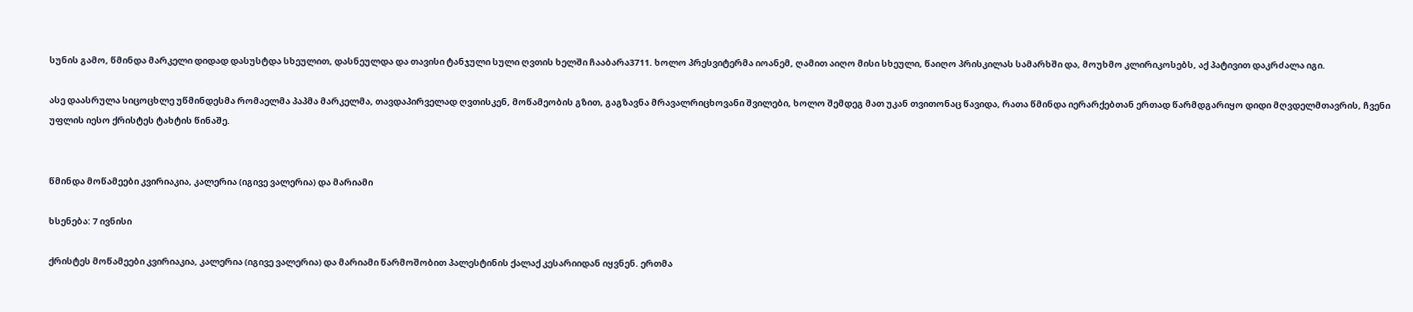სუნის გამო, წმინდა მარკელი დიდად დასუსტდა სხეულით, დასნეულდა და თავისი ტანჯული სული ღვთის ხელში ჩააბარა3711. ხოლო პრესვიტერმა იოანემ, ღამით აიღო მისი სხეული, წაიღო პრისკილას სამარხში და, მოუხმო კლირიკოსებს, აქ პატივით დაკრძალა იგი.

ასე დაასრულა სიცოცხლე უწმინდესმა რომაელმა პაპმა მარკელმა, თავდაპირველად ღვთისკენ, მოწამეობის გზით, გაგზავნა მრავალრიცხოვანი შვილები, ხოლო შემდეგ მათ უკან თვითონაც წავიდა, რათა წმინდა იერარქებთან ერთად წარმდგარიყო დიდი მღვდელმთავრის, ჩვენი უფლის იესო ქრისტეს ტახტის წინაშე.


წმინდა მოწამეები კვირიაკია, კალერია (იგივე ვალერია) და მარიამი

ხსენება: 7 ივნისი

ქრისტეს მოწამეები კვირიაკია, კალერია (იგივე ვალერია) და მარიამი წარმოშობით პალესტინის ქალაქ კესარიიდან იყვნენ. ერთმა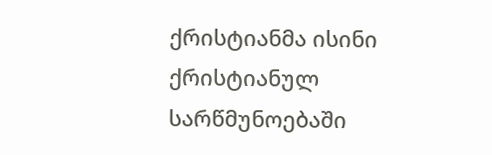ქრისტიანმა ისინი ქრისტიანულ სარწმუნოებაში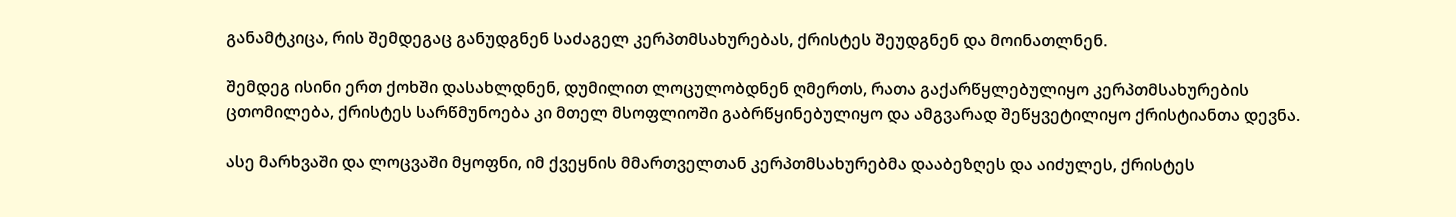განამტკიცა, რის შემდეგაც განუდგნენ საძაგელ კერპთმსახურებას, ქრისტეს შეუდგნენ და მოინათლნენ.

შემდეგ ისინი ერთ ქოხში დასახლდნენ, დუმილით ლოცულობდნენ ღმერთს, რათა გაქარწყლებულიყო კერპთმსახურების ცთომილება, ქრისტეს სარწმუნოება კი მთელ მსოფლიოში გაბრწყინებულიყო და ამგვარად შეწყვეტილიყო ქრისტიანთა დევნა.

ასე მარხვაში და ლოცვაში მყოფნი, იმ ქვეყნის მმართველთან კერპთმსახურებმა დააბეზღეს და აიძულეს, ქრისტეს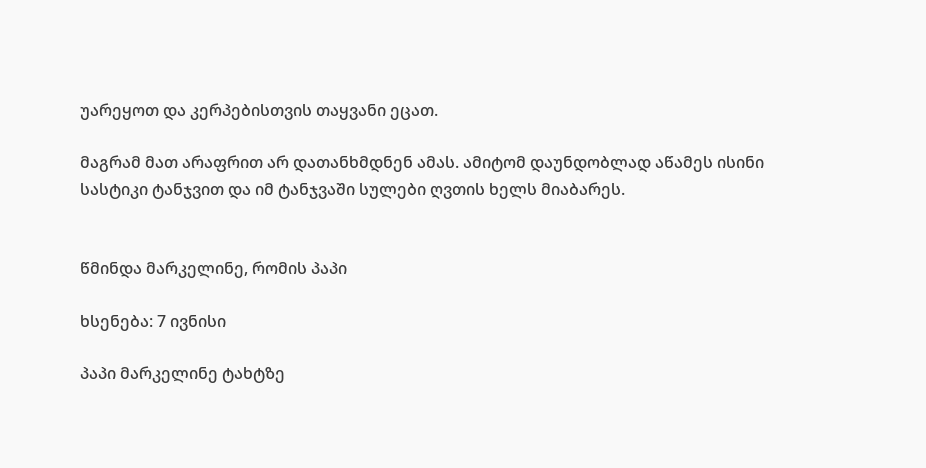უარეყოთ და კერპებისთვის თაყვანი ეცათ.

მაგრამ მათ არაფრით არ დათანხმდნენ ამას. ამიტომ დაუნდობლად აწამეს ისინი სასტიკი ტანჯვით და იმ ტანჯვაში სულები ღვთის ხელს მიაბარეს.


წმინდა მარკელინე, რომის პაპი

ხსენება: 7 ივნისი

პაპი მარკელინე ტახტზე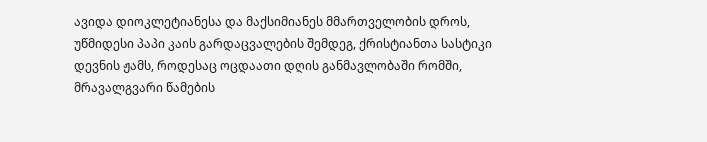ავიდა დიოკლეტიანესა და მაქსიმიანეს მმართველობის დროს, უწმიდესი პაპი კაის გარდაცვალების შემდეგ, ქრისტიანთა სასტიკი დევნის ჟამს, როდესაც ოცდაათი დღის განმავლობაში რომში, მრავალგვარი წამების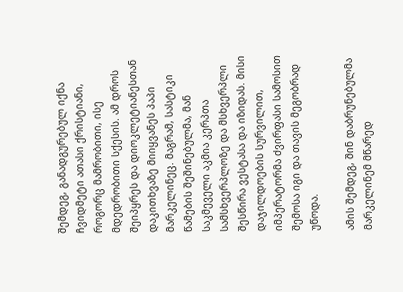შემდეგ, განადგურებულ იქნა ჩვიდმეტი ათასი ქრისტიანი, როგორც მამრობითი, ისე მდედრობითი სქესის. ამ დროს შეიპყრეს და დიოკლეტიანესთან დაკითხვაზე მიიყვანეს პაპი მარკელინეც. მაგრამ, სასტიკი წამების შეშინებულმა, მან საკმეველი აკმია კერპთა სამსხვერპლოზე და მსხვერპლი შესწირა ვესტასა და იზიდას. მისი დაჯილდოების სურვილით, იმპერატორმა ძვირფასი სამოსით შემოსა იგი და თავის მეგობრად უწოდა.

ამის შემდეგ, შინ დაბრუნებულმა მარკელინემ მწარედ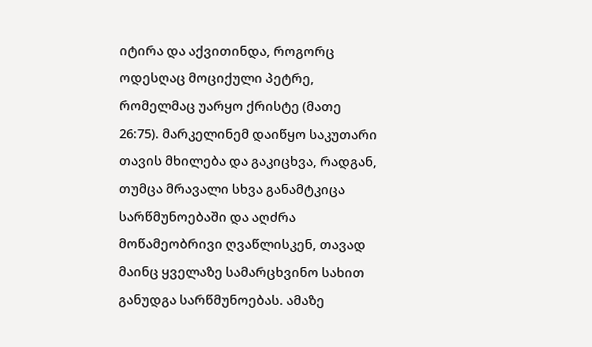იტირა და აქვითინდა, როგორც ოდესღაც მოციქული პეტრე, რომელმაც უარყო ქრისტე (მათე 26:75). მარკელინემ დაიწყო საკუთარი თავის მხილება და გაკიცხვა, რადგან, თუმცა მრავალი სხვა განამტკიცა სარწმუნოებაში და აღძრა მოწამეობრივი ღვაწლისკენ, თავად მაინც ყველაზე სამარცხვინო სახით განუდგა სარწმუნოებას. ამაზე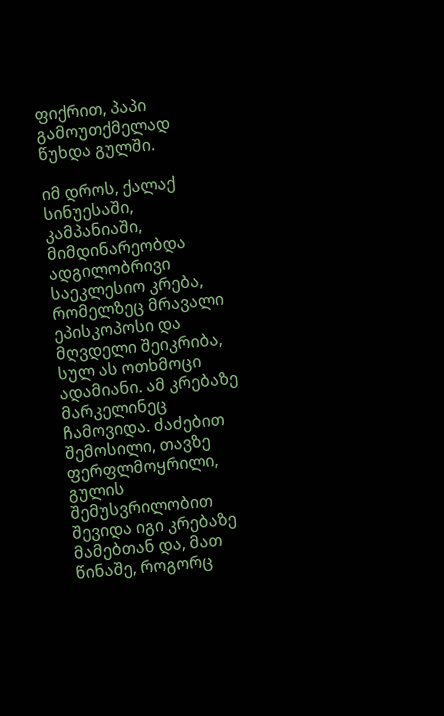ფიქრით, პაპი გამოუთქმელად წუხდა გულში.

იმ დროს, ქალაქ სინუესაში, კამპანიაში, მიმდინარეობდა ადგილობრივი საეკლესიო კრება, რომელზეც მრავალი ეპისკოპოსი და მღვდელი შეიკრიბა, სულ ას ოთხმოცი ადამიანი. ამ კრებაზე მარკელინეც ჩამოვიდა. ძაძებით შემოსილი, თავზე ფერფლმოყრილი, გულის შემუსვრილობით შევიდა იგი კრებაზე მამებთან და, მათ წინაშე, როგორც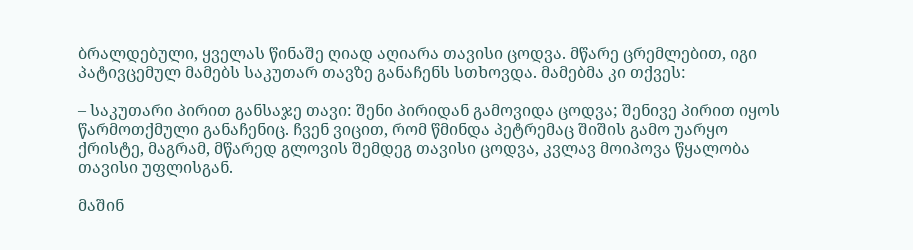ბრალდებული, ყველას წინაშე ღიად აღიარა თავისი ცოდვა. მწარე ცრემლებით, იგი პატივცემულ მამებს საკუთარ თავზე განაჩენს სთხოვდა. მამებმა კი თქვეს:

– საკუთარი პირით განსაჯე თავი: შენი პირიდან გამოვიდა ცოდვა; შენივე პირით იყოს წარმოთქმული განაჩენიც. ჩვენ ვიცით, რომ წმინდა პეტრემაც შიშის გამო უარყო ქრისტე, მაგრამ, მწარედ გლოვის შემდეგ თავისი ცოდვა, კვლავ მოიპოვა წყალობა თავისი უფლისგან.

მაშინ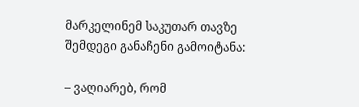მარკელინემ საკუთარ თავზე შემდეგი განაჩენი გამოიტანა:

– ვაღიარებ, რომ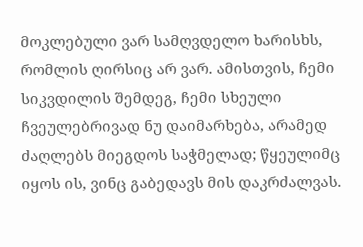მოკლებული ვარ სამღვდელო ხარისხს, რომლის ღირსიც არ ვარ. ამისთვის, ჩემი სიკვდილის შემდეგ, ჩემი სხეული ჩვეულებრივად ნუ დაიმარხება, არამედ ძაღლებს მიეგდოს საჭმელად; წყეულიმც იყოს ის, ვინც გაბედავს მის დაკრძალვას.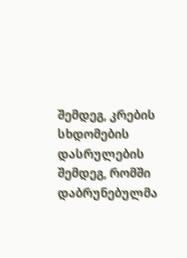შემდეგ, კრების სხდომების დასრულების შემდეგ, რომში დაბრუნებულმა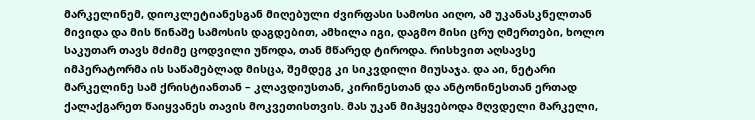მარკელინემ, დიოკლეტიანესგან მიღებული ძვირფასი სამოსი აიღო, ამ უკანასკნელთან მივიდა და მის წინაშე სამოსის დაგდებით, ამხილა იგი, დაგმო მისი ცრუ ღმერთები, ხოლო საკუთარ თავს მძიმე ცოდვილი უწოდა, თან მწარედ ტიროდა. რისხვით აღსავსე იმპერატორმა ის საწამებლად მისცა, შემდეგ კი სიკვდილი მიუსაჯა. და აი, ნეტარი მარკელინე სამ ქრისტიანთან – კლავდიუსთან, კირინესთან და ანტონინესთან ერთად ქალაქგარეთ წაიყვანეს თავის მოკვეთისთვის. მას უკან მიჰყვებოდა მღვდელი მარკელი,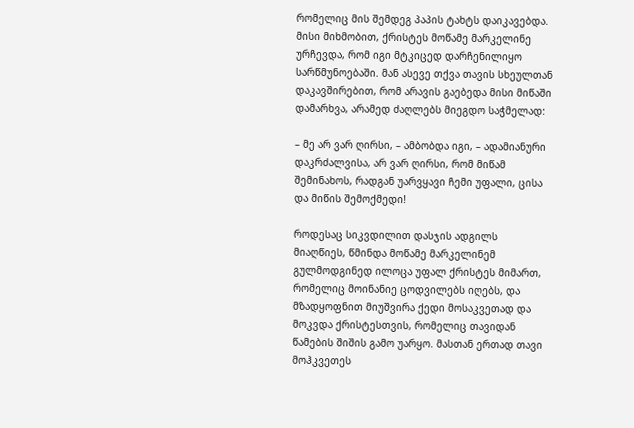რომელიც მის შემდეგ პაპის ტახტს დაიკავებდა. მისი მიხმობით, ქრისტეს მოწამე მარკელინე ურჩევდა, რომ იგი მტკიცედ დარჩენილიყო სარწმუნოებაში. მან ასევე თქვა თავის სხეულთან დაკავშირებით, რომ არავის გაებედა მისი მიწაში დამარხვა, არამედ ძაღლებს მიეგდო საჭმელად:

– მე არ ვარ ღირსი, – ამბობდა იგი, – ადამიანური დაკრძალვისა, არ ვარ ღირსი, რომ მიწამ შემინახოს, რადგან უარვყავი ჩემი უფალი, ცისა და მიწის შემოქმედი!

როდესაც სიკვდილით დასჯის ადგილს მიაღწიეს, წმინდა მოწამე მარკელინემ გულმოდგინედ ილოცა უფალ ქრისტეს მიმართ, რომელიც მოინანიე ცოდვილებს იღებს, და მზადყოფნით მიუშვირა ქედი მოსაკვეთად და მოკვდა ქრისტესთვის, რომელიც თავიდან წამების შიშის გამო უარყო. მასთან ერთად თავი მოჰკვეთეს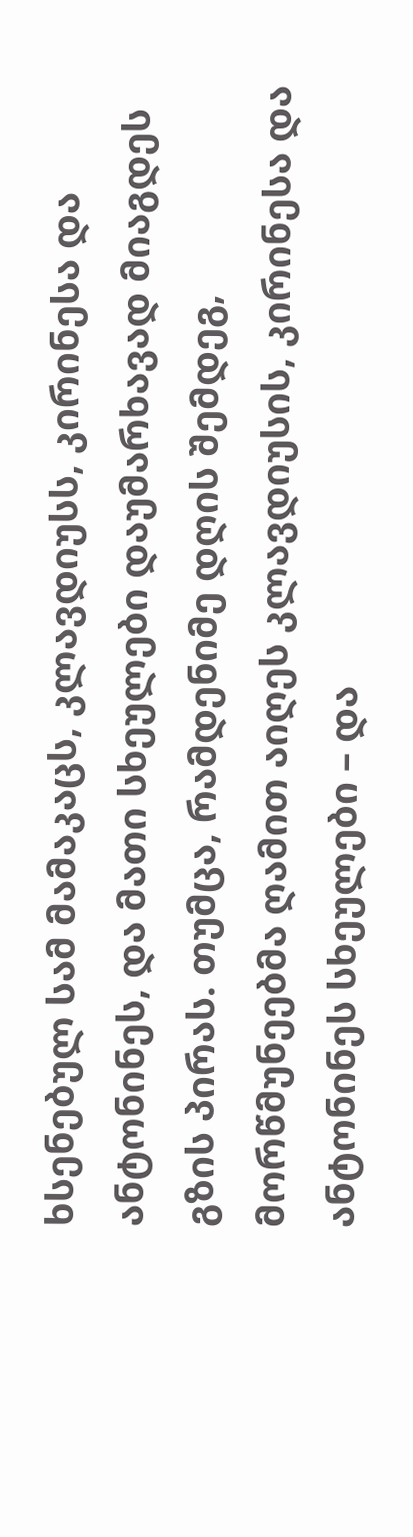ხსენებულ სამ მამაკაცს, კლავდიუსს, კირინესა და ანტონინეს, და მათი სხეულები დაუმარხავად მიაგდეს გზის პირას. თუმცა, რამდენიმე დღის შემდეგ, მორწმუნეებმა ღამით აიღეს კლავდიუსის, კირინესა და ანტონინეს სხეულები – და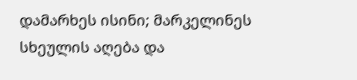დამარხეს ისინი; მარკელინეს სხეულის აღება და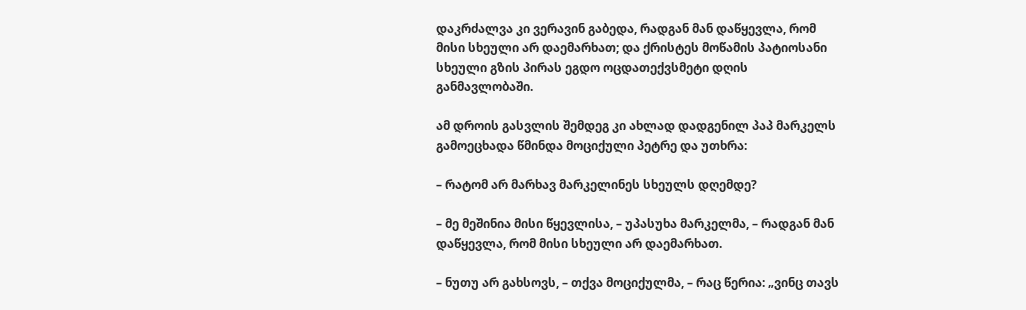დაკრძალვა კი ვერავინ გაბედა, რადგან მან დაწყევლა, რომ მისი სხეული არ დაემარხათ; და ქრისტეს მოწამის პატიოსანი სხეული გზის პირას ეგდო ოცდათექვსმეტი დღის განმავლობაში.

ამ დროის გასვლის შემდეგ კი ახლად დადგენილ პაპ მარკელს გამოეცხადა წმინდა მოციქული პეტრე და უთხრა:

– რატომ არ მარხავ მარკელინეს სხეულს დღემდე?

– მე მეშინია მისი წყევლისა, – უპასუხა მარკელმა, – რადგან მან დაწყევლა, რომ მისი სხეული არ დაემარხათ.

– ნუთუ არ გახსოვს, – თქვა მოციქულმა, – რაც წერია: „ვინც თავს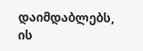დაიმდაბლებს, ის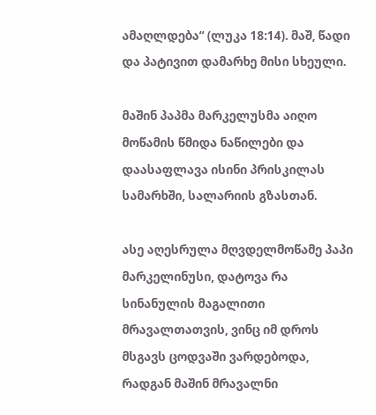ამაღლდება“ (ლუკა 18:14). მაშ, წადი და პატივით დამარხე მისი სხეული.

მაშინ პაპმა მარკელუსმა აიღო მოწამის წმიდა ნაწილები და დაასაფლავა ისინი პრისკილას სამარხში, სალარიის გზასთან.

ასე აღესრულა მღვდელმოწამე პაპი მარკელინუსი, დატოვა რა სინანულის მაგალითი მრავალთათვის, ვინც იმ დროს მსგავს ცოდვაში ვარდებოდა, რადგან მაშინ მრავალნი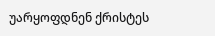უარყოფდნენ ქრისტეს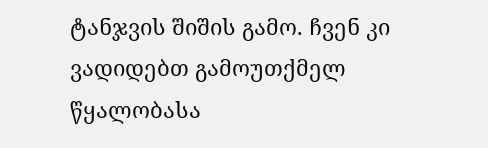ტანჯვის შიშის გამო. ჩვენ კი ვადიდებთ გამოუთქმელ წყალობასა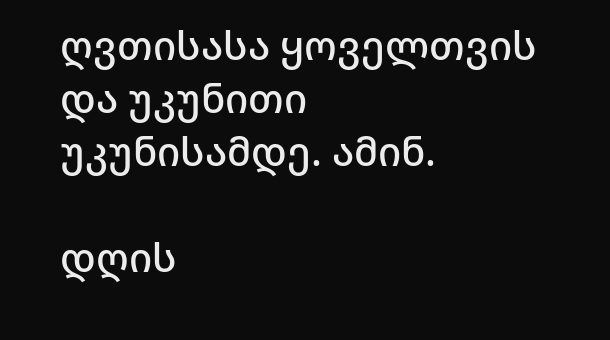ღვთისასა ყოველთვის და უკუნითი უკუნისამდე. ამინ.

დღის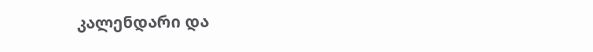კალენდარი და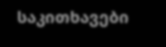საკითხავები